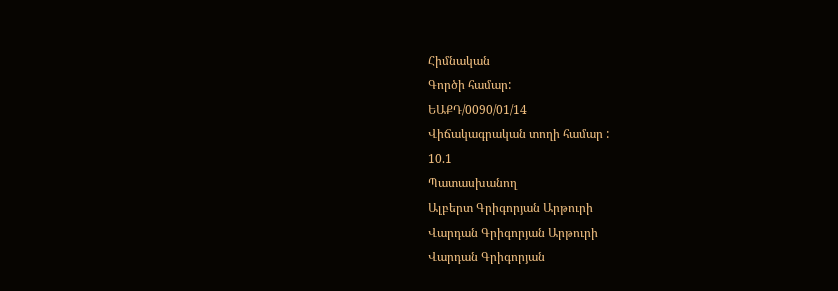Հիմնական
Գործի համար:
ԵԱՔԴ/0090/01/14
Վիճակագրական տողի համար :
10.1
Պատասխանող
Ալբերտ Գրիգորյան Արթուրի
Վարդան Գրիգորյան Արթուրի
Վարդան Գրիգորյան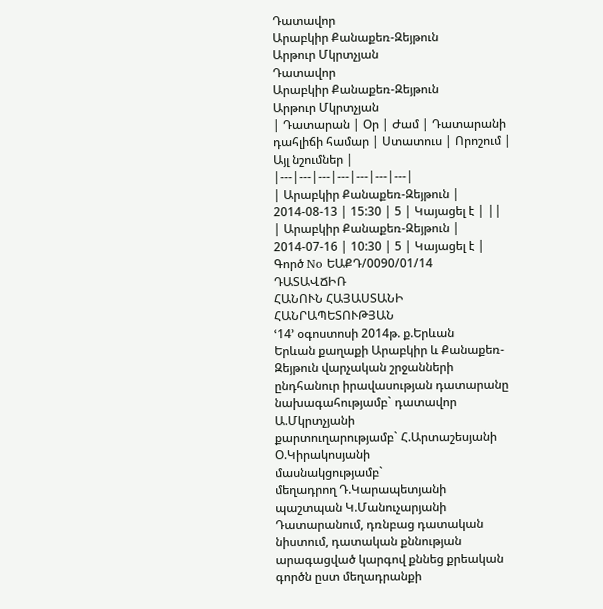Դատավոր
Արաբկիր Քանաքեռ-Զեյթուն
Արթուր Մկրտչյան
Դատավոր
Արաբկիր Քանաքեռ-Զեյթուն
Արթուր Մկրտչյան
| Դատարան | Օր | Ժամ | Դատարանի դահլիճի համար | Ստատուս | Որոշում | Այլ նշումներ |
|---|---|---|---|---|---|---|
| Արաբկիր Քանաքեռ-Զեյթուն | 2014-08-13 | 15:30 | 5 | Կայացել է | ||
| Արաբկիր Քանաքեռ-Զեյթուն | 2014-07-16 | 10:30 | 5 | Կայացել է |
Գործ No ԵԱՔԴ/0090/01/14
ԴԱՏԱՎՃԻՌ
ՀԱՆՈՒՆ ՀԱՅԱՍՏԱՆԻ ՀԱՆՐԱՊԵՏՈՒԹՅԱՆ
ՙ14՚ օգոստոսի 2014թ. ք.Երևան
Երևան քաղաքի Արաբկիր և Քանաքեռ-Զեյթուն վարչական շրջանների ընդհանուր իրավասության դատարանը
նախագահությամբ` դատավոր Ա.Մկրտչյանի
քարտուղարությամբ` Հ.Արտաշեսյանի
Օ.Կիրակոսյանի
մասնակցությամբ`
մեղադրող Դ.Կարապետյանի
պաշտպան Կ.Մանուչարյանի
Դատարանում, դռնբաց դատական նիստում, դատական քննության արագացված կարգով քննեց քրեական գործն ըստ մեղադրանքի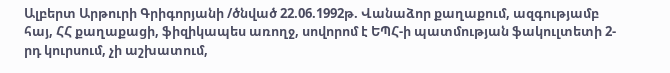Ալբերտ Արթուրի Գրիգորյանի /ծնված 22.06.1992թ. Վանաձոր քաղաքում, ազգությամբ հայ, ՀՀ քաղաքացի, ֆիզիկապես առողջ, սովորոմ է ԵՊՀ-ի պատմության ֆակուլտետի 2-րդ կուրսում, չի աշխատում,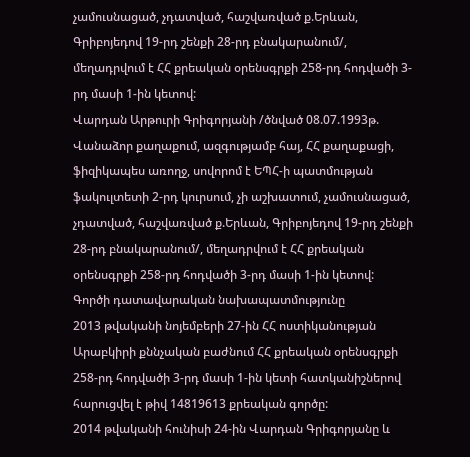չամուսնացած, չդատված, հաշվառված ք.Երևան, Գրիբոյեդով 19-րդ շենքի 28-րդ բնակարանում/, մեղադրվում է ՀՀ քրեական օրենսգրքի 258-րդ հոդվածի 3-րդ մասի 1-ին կետով:
Վարդան Արթուրի Գրիգորյանի /ծնված 08.07.1993թ. Վանաձոր քաղաքում, ազգությամբ հայ, ՀՀ քաղաքացի, ֆիզիկապես առողջ, սովորոմ է ԵՊՀ-ի պատմության ֆակուլտետի 2-րդ կուրսում, չի աշխատում, չամուսնացած, չդատված, հաշվառված ք.Երևան, Գրիբոյեդով 19-րդ շենքի 28-րդ բնակարանում/, մեղադրվում է ՀՀ քրեական օրենսգրքի 258-րդ հոդվածի 3-րդ մասի 1-ին կետով:
Գործի դատավարական նախապատմությունը
2013 թվականի նոյեմբերի 27-ին ՀՀ ոստիկանության Արաբկիրի քննչական բաժնում ՀՀ քրեական օրենսգրքի 258-րդ հոդվածի 3-րդ մասի 1-ին կետի հատկանիշներով հարուցվել է թիվ 14819613 քրեական գործը:
2014 թվականի հունիսի 24-ին Վարդան Գրիգորյանը և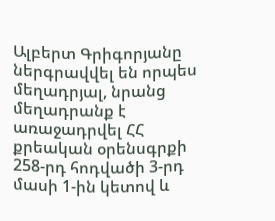Ալբերտ Գրիգորյանը ներգրավվել են որպես մեղադրյալ, նրանց մեղադրանք է առաջադրվել ՀՀ քրեական օրենսգրքի 258-րդ հոդվածի 3-րդ մասի 1-ին կետով և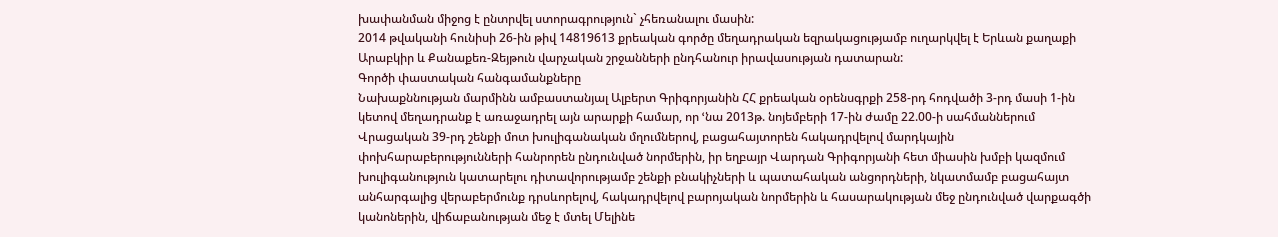խափանման միջոց է ընտրվել ստորագրություն` չհեռանալու մասին:
2014 թվականի հունիսի 26-ին թիվ 14819613 քրեական գործը մեղադրական եզրակացությամբ ուղարկվել է Երևան քաղաքի Արաբկիր և Քանաքեռ-Զեյթուն վարչական շրջանների ընդհանուր իրավասության դատարան:
Գործի փաստական հանգամանքները
Նախաքննության մարմինն ամբաստանյալ Ալբերտ Գրիգորյանին ՀՀ քրեական օրենսգրքի 258-րդ հոդվածի 3-րդ մասի 1-ին կետով մեղադրանք է առաջադրել այն արարքի համար, որ ՙնա 2013թ. նոյեմբերի 17-ին ժամը 22.00-ի սահմաններում Վրացական 39-րդ շենքի մոտ խուլիգանական մղումներով, բացահայտորեն հակադրվելով մարդկային փոխհարաբերությունների հանրորեն ընդունված նորմերին, իր եղբայր Վարդան Գրիգորյանի հետ միասին խմբի կազմում խուլիգանություն կատարելու դիտավորությամբ շենքի բնակիչների և պատահական անցորդների, նկատմամբ բացահայտ անհարգալից վերաբերմունք դրսևորելով, հակադրվելով բարոյական նորմերին և հասարակության մեջ ընդունված վարքագծի կանոներին, վիճաբանության մեջ է մտել Մելինե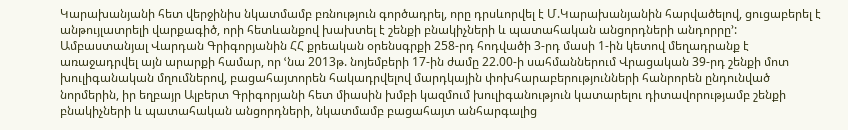Կարախանյանի հետ վերջինիս նկատմամբ բռնություն գործադրել, որը դրսևորվել է Մ.Կարախանյանին հարվածելով, ցուցաբերել է անթույլատրելի վարքագիծ, որի հետևանքով խախտել է շենքի բնակիչների և պատահական անցորդների անդորրը՚:
Ամբաստանյալ Վարդան Գրիգորյանին ՀՀ քրեական օրենսգրքի 258-րդ հոդվածի 3-րդ մասի 1-ին կետով մեղադրանք է առաջադրվել այն արարքի համար, որ ՙնա 2013թ. նոյեմբերի 17-ին ժամը 22.00-ի սահմաններում Վրացական 39-րդ շենքի մոտ խուլիգանական մղումներով, բացահայտորեն հակադրվելով մարդկային փոխհարաբերությունների հանրորեն ընդունված նորմերին, իր եղբայր Ալբերտ Գրիգորյանի հետ միասին խմբի կազմում խուլիգանություն կատարելու դիտավորությամբ շենքի բնակիչների և պատահական անցորդների, նկատմամբ բացահայտ անհարգալից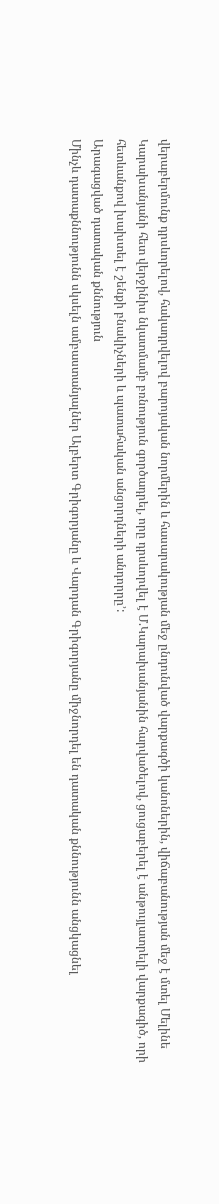վերաբերմունք դրսևորելով, հակադրվելով բարոյական նորմերին և հասարակության մեջ ընդունված վարքագծի կանոներին, վիճաբանության մեջ է մտել Մելինե Կարախանյանի հետ վերջինիս նկատմամբ բռնություն գործադրել, որը դրսևորվել է Մ.Կարախանյանին հարվածելով, ցուցաբերել է անթույլատրելի վարքագիծ, որի հետևանքով խախտել է շենքի բնակիչների և պատահական անցորդների անդորրը՚:
Արագացված դատական քննություն
Մինչև դատաքննությունն սկսելն ամբաստանյալներ Ալբերտ Գրիգորյանը և Վարդան Գրիգորյանը միջնորդել են դատական քննությունն անցկացնել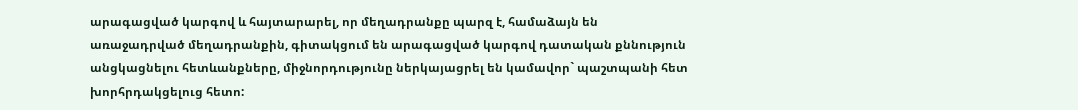արագացված կարգով և հայտարարել, որ մեղադրանքը պարզ է, համաձայն են առաջադրված մեղադրանքին, գիտակցում են արագացված կարգով դատական քննություն անցկացնելու հետևանքները, միջնորդությունը ներկայացրել են կամավոր` պաշտպանի հետ խորհրդակցելուց հետո: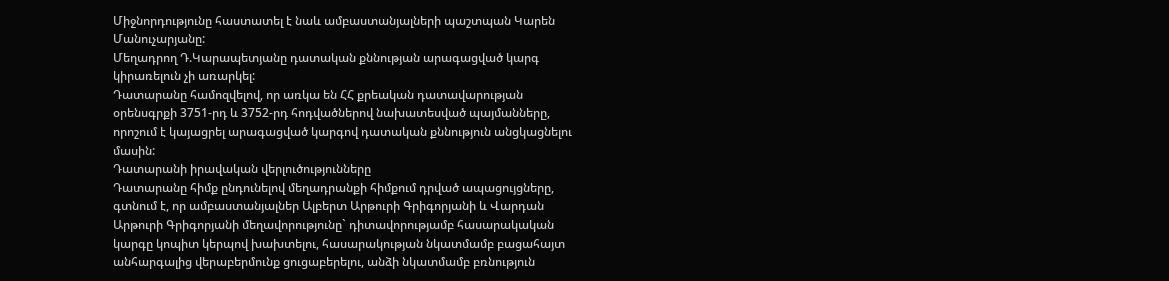Միջնորդությունը հաստատել է նաև ամբաստանյալների պաշտպան Կարեն Մանուչարյանը:
Մեղադրող Դ.Կարապետյանը դատական քննության արագացված կարգ կիրառելուն չի առարկել:
Դատարանը համոզվելով, որ առկա են ՀՀ քրեական դատավարության օրենսգրքի 3751-րդ և 3752-րդ հոդվածներով նախատեսված պայմանները, որոշում է կայացրել արագացված կարգով դատական քննություն անցկացնելու մասին:
Դատարանի իրավական վերլուծությունները
Դատարանը հիմք ընդունելով մեղադրանքի հիմքում դրված ապացույցները, գտնում է, որ ամբաստանյալներ Ալբերտ Արթուրի Գրիգորյանի և Վարդան Արթուրի Գրիգորյանի մեղավորությունը` դիտավորությամբ հասարակական կարգը կոպիտ կերպով խախտելու, հասարակության նկատմամբ բացահայտ անհարգալից վերաբերմունք ցուցաբերելու, անձի նկատմամբ բռնություն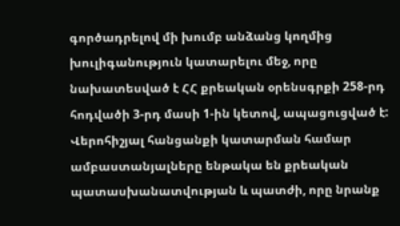գործադրելով մի խումբ անձանց կողմից խուլիգանություն կատարելու մեջ, որը նախատեսված է ՀՀ քրեական օրենսգրքի 258-րդ հոդվածի 3-րդ մասի 1-ին կետով, ապացուցված է:
Վերոհիշյալ հանցանքի կատարման համար ամբաստանյալները ենթակա են քրեական պատասխանատվության և պատժի, որը նրանք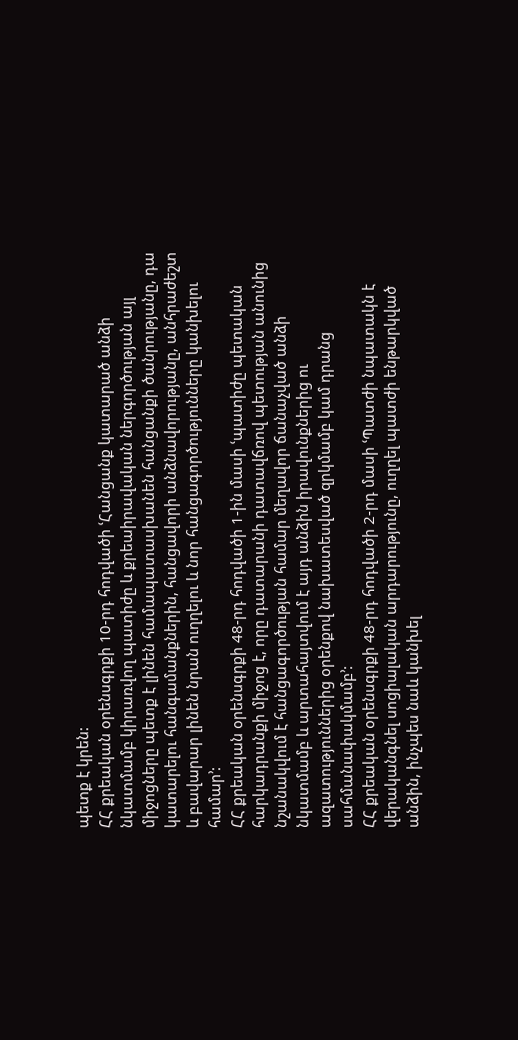պետք է կրեն:
ՀՀ քրեական օրենսգրքի 10-րդ հոդվածի ՙՀանցանք կատարած անձի նկատմամբ կիրառվող պատիժը և քրեաիրավական ներգործության այլ միջոցները պետք է լինեն համապատասխանեն հանցանքի ծանրությանը, դա կատարելու հանգամանքներին, հանցավորի անձնավորությանը, անհրաժեշտ և բավարար լինեն նրան ուղղելու և նոր հանցագործությունները կանխելու համար՚:
ՀՀ քրեական օրենսգրքի 48-րդ հոդվածի 1-ին մասի ՙպատիժը պետական հարկադրանքի միջոց է, որը դատարանի դատավճռով պետության անունից նշանակվում է հանցագործության համար մեղավոր ճանաչված անձի նկատմամբ և արտահայտվում է այդ անձին իրավունքներից ու ազատություններից օրենքով նախատեսված զրկմամբ կամ դրանց սահմանափակմամբ՚:
ՀՀ քրեական օրենսգրքի 48-րդ հոդվածի 2-րդ մասի ՙՊատժի նպատակն է վերականգնել սոցիալական արդարությունը, ուղղել պատժի ենթարկված անձին, ինչպես նաև կանխել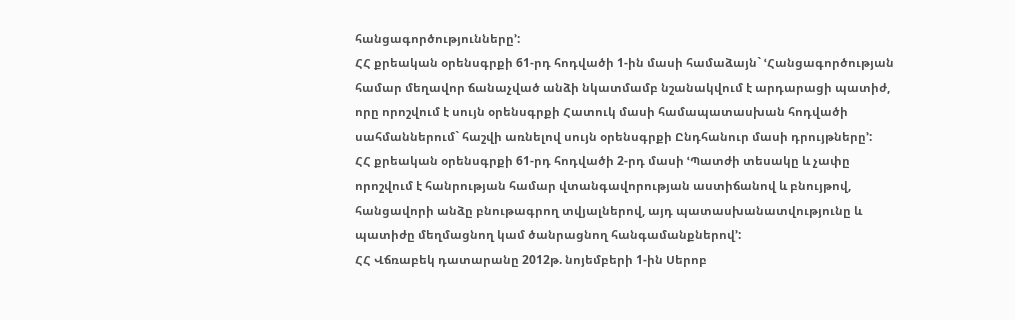հանցագործությունները՚:
ՀՀ քրեական օրենսգրքի 61-րդ հոդվածի 1-ին մասի համաձայն` ՙՀանցագործության համար մեղավոր ճանաչված անձի նկատմամբ նշանակվում է արդարացի պատիժ, որը որոշվում է սույն օրենսգրքի Հատուկ մասի համապատասխան հոդվածի սահմաններում` հաշվի առնելով սույն օրենսգրքի Ընդհանուր մասի դրույթները՚:
ՀՀ քրեական օրենսգրքի 61-րդ հոդվածի 2-րդ մասի ՙՊատժի տեսակը և չափը որոշվում է հանրության համար վտանգավորության աստիճանով և բնույթով, հանցավորի անձը բնութագրող տվյալներով, այդ պատասխանատվությունը և պատիժը մեղմացնող կամ ծանրացնող հանգամանքներով՚:
ՀՀ Վճռաբեկ դատարանը 2012թ. նոյեմբերի 1-ին Սերոբ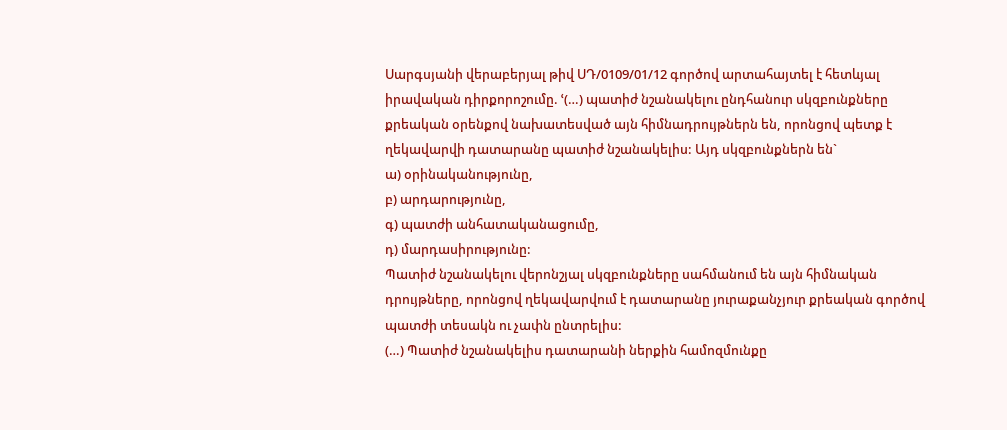Սարգսյանի վերաբերյալ թիվ ՍԴ/0109/01/12 գործով արտահայտել է հետևյալ իրավական դիրքորոշումը. ՙ(…) պատիժ նշանակելու ընդհանուր սկզբունքները քրեական օրենքով նախատեսված այն հիմնադրույթներն են, որոնցով պետք է ղեկավարվի դատարանը պատիժ նշանակելիս: Այդ սկզբունքներն են`
ա) օրինականությունը,
բ) արդարությունը,
գ) պատժի անհատականացումը,
դ) մարդասիրությունը:
Պատիժ նշանակելու վերոնշյալ սկզբունքները սահմանում են այն հիմնական դրույթները, որոնցով ղեկավարվում է դատարանը յուրաքանչյուր քրեական գործով պատժի տեսակն ու չափն ընտրելիս:
(…) Պատիժ նշանակելիս դատարանի ներքին համոզմունքը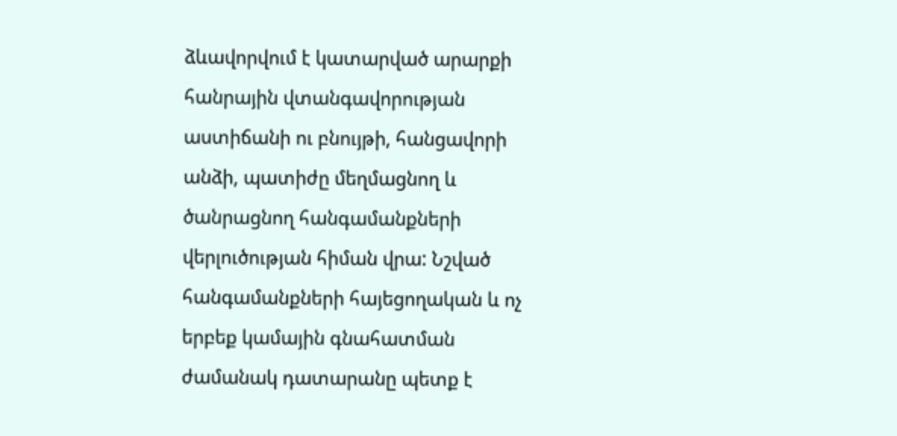ձևավորվում է կատարված արարքի հանրային վտանգավորության աստիճանի ու բնույթի, հանցավորի անձի, պատիժը մեղմացնող և ծանրացնող հանգամանքների վերլուծության հիման վրա: Նշված հանգամանքների հայեցողական և ոչ երբեք կամային գնահատման ժամանակ դատարանը պետք է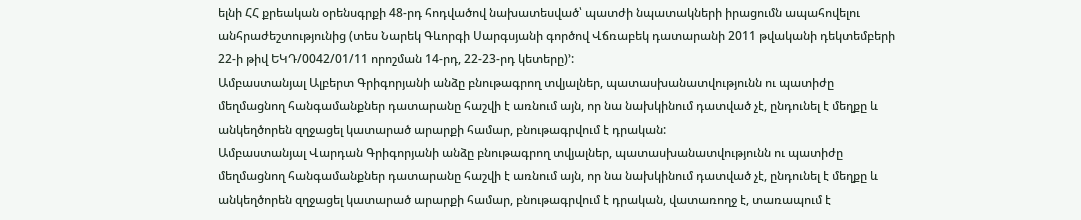ելնի ՀՀ քրեական օրենսգրքի 48-րդ հոդվածով նախատեսված՝ պատժի նպատակների իրացումն ապահովելու անհրաժեշտությունից (տես Նարեկ Գևորգի Սարգսյանի գործով Վճռաբեկ դատարանի 2011 թվականի դեկտեմբերի 22-ի թիվ ԵԿԴ/0042/01/11 որոշման 14-րդ, 22-23-րդ կետերը)՚:
Ամբաստանյալ Ալբերտ Գրիգորյանի անձը բնութագրող տվյալներ, պատասխանատվությունն ու պատիժը մեղմացնող հանգամանքներ դատարանը հաշվի է առնում այն, որ նա նախկինում դատված չէ, ընդունել է մեղքը և անկեղծորեն զղջացել կատարած արարքի համար, բնութագրվում է դրական:
Ամբաստանյալ Վարդան Գրիգորյանի անձը բնութագրող տվյալներ, պատասխանատվությունն ու պատիժը մեղմացնող հանգամանքներ դատարանը հաշվի է առնում այն, որ նա նախկինում դատված չէ, ընդունել է մեղքը և անկեղծորեն զղջացել կատարած արարքի համար, բնութագրվում է դրական, վատառողջ է, տառապում է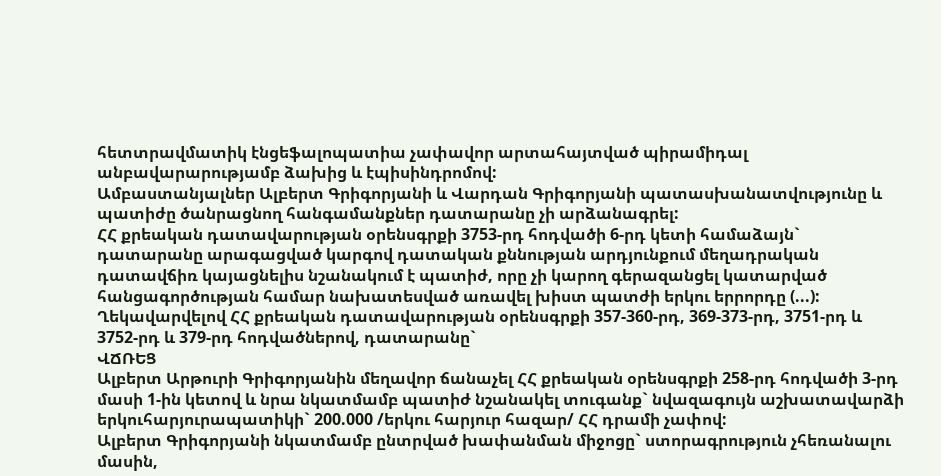հետտրավմատիկ էնցեֆալոպատիա չափավոր արտահայտված պիրամիդալ անբավարարությամբ ձախից և էպիսինդրոմով:
Ամբաստանյալներ Ալբերտ Գրիգորյանի և Վարդան Գրիգորյանի պատասխանատվությունը և պատիժը ծանրացնող հանգամանքներ դատարանը չի արձանագրել:
ՀՀ քրեական դատավարության օրենսգրքի 3753-րդ հոդվածի 6-րդ կետի համաձայն` դատարանը արագացված կարգով դատական քննության արդյունքում մեղադրական դատավճիռ կայացնելիս նշանակում է պատիժ, որը չի կարող գերազանցել կատարված հանցագործության համար նախատեսված առավել խիստ պատժի երկու երրորդը (...):
Ղեկավարվելով ՀՀ քրեական դատավարության օրենսգրքի 357-360-րդ, 369-373-րդ, 3751-րդ և 3752-րդ և 379-րդ հոդվածներով, դատարանը`
ՎՃՌԵՑ
Ալբերտ Արթուրի Գրիգորյանին մեղավոր ճանաչել ՀՀ քրեական օրենսգրքի 258-րդ հոդվածի 3-րդ մասի 1-ին կետով և նրա նկատմամբ պատիժ նշանակել տուգանք` նվազագույն աշխատավարձի երկուհարյուրապատիկի` 200.000 /երկու հարյուր հազար/ ՀՀ դրամի չափով:
Ալբերտ Գրիգորյանի նկատմամբ ընտրված խափանման միջոցը` ստորագրություն չհեռանալու մասին,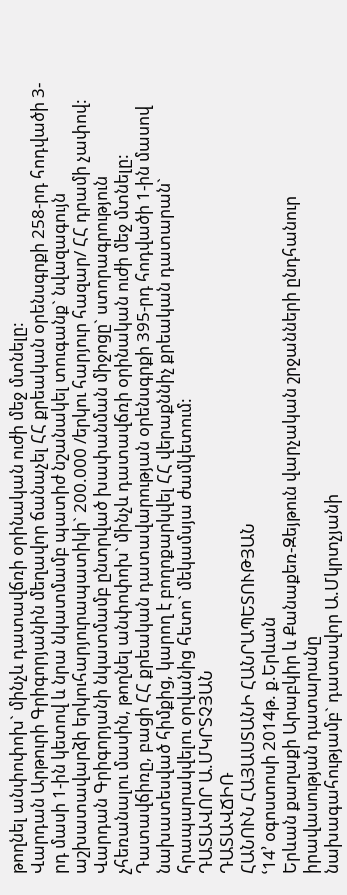թողնել անփոփոխ` մինչև դատավճռի օրինական ուժի մեջ մտնելը:
Վարդան Արթուրի Գրիգորյանին մեղավոր ճանաչել ՀՀ քրեական օրենսգրքի 258-րդ հոդվածի 3-րդ մասի 1-ին կետով և նրա նկատմամբ պատիժ նշանակել տուգանք` նվազագույն աշխատավարձի երկուհարյուրապատիկի` 200.000 /երկու հարյուր հազար/ ՀՀ դրամի չափով:
Վարդան Գրիգորյանի նկատմամբ ընտրված խափանման միջոցը` ստորագրություն չհեռանալու մասին, թողնել անփոփոխ` մինչև դատավճռի օրինական ուժի մեջ մտնելը:
Դատավճիռը, բացի ՀՀ քրեական դատավարության օրենսգրքի 395-րդ հոդվածի 1-ին մասով նախատեսված հիմքից, կարող է բողոքարկվել ՀՀ վերաքննիչ քրեական դատարան` հրապարակվելու օրվանից հետո` մեկամսյա ժամկետում:
ԴԱՏԱՎՈՐ Ա.ՄԿՐՏՉՅԱՆ
ԴԱՏԱՎՃԻՌ
ՀԱՆՈՒՆ ՀԱՅԱՍՏԱՆԻ ՀԱՆՐԱՊԵՏՈՒԹՅԱՆ
ՙ14՚ օգոստոսի 2014թ. ք.Երևան
Երևան քաղաքի Արաբկիր և Քանաքեռ-Զեյթուն վարչական շրջանների ընդհանուր իրավասության դատարանը
նախագահությամբ` դատավոր Ա.Մկրտչյանի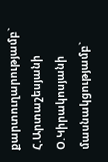քարտուղարությամբ` Հ.Արտաշեսյանի
Օ.Կիրակոսյանի
մասնակցությամբ`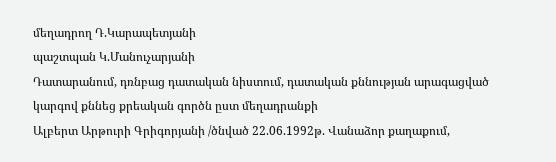մեղադրող Դ.Կարապետյանի
պաշտպան Կ.Մանուչարյանի
Դատարանում, դռնբաց դատական նիստում, դատական քննության արագացված կարգով քննեց քրեական գործն ըստ մեղադրանքի
Ալբերտ Արթուրի Գրիգորյանի /ծնված 22.06.1992թ. Վանաձոր քաղաքում,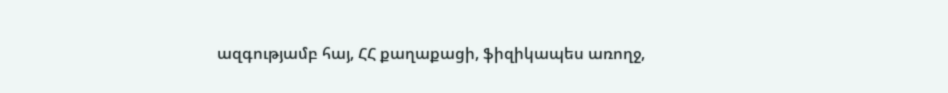ազգությամբ հայ, ՀՀ քաղաքացի, ֆիզիկապես առողջ,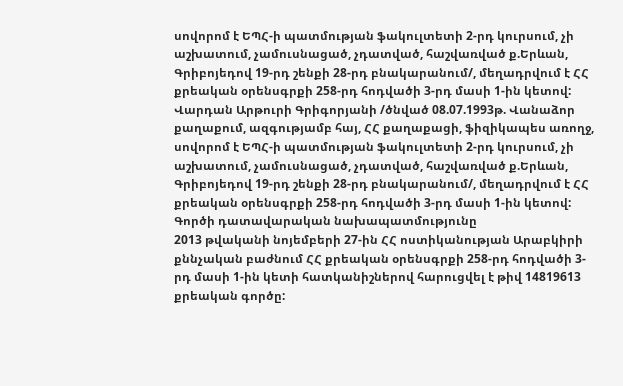սովորոմ է ԵՊՀ-ի պատմության ֆակուլտետի 2-րդ կուրսում, չի աշխատում, չամուսնացած, չդատված, հաշվառված ք.Երևան, Գրիբոյեդով 19-րդ շենքի 28-րդ բնակարանում/, մեղադրվում է ՀՀ քրեական օրենսգրքի 258-րդ հոդվածի 3-րդ մասի 1-ին կետով:
Վարդան Արթուրի Գրիգորյանի /ծնված 08.07.1993թ. Վանաձոր քաղաքում, ազգությամբ հայ, ՀՀ քաղաքացի, ֆիզիկապես առողջ, սովորոմ է ԵՊՀ-ի պատմության ֆակուլտետի 2-րդ կուրսում, չի աշխատում, չամուսնացած, չդատված, հաշվառված ք.Երևան, Գրիբոյեդով 19-րդ շենքի 28-րդ բնակարանում/, մեղադրվում է ՀՀ քրեական օրենսգրքի 258-րդ հոդվածի 3-րդ մասի 1-ին կետով:
Գործի դատավարական նախապատմությունը
2013 թվականի նոյեմբերի 27-ին ՀՀ ոստիկանության Արաբկիրի քննչական բաժնում ՀՀ քրեական օրենսգրքի 258-րդ հոդվածի 3-րդ մասի 1-ին կետի հատկանիշներով հարուցվել է թիվ 14819613 քրեական գործը: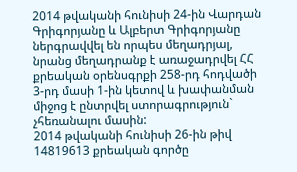2014 թվականի հունիսի 24-ին Վարդան Գրիգորյանը և Ալբերտ Գրիգորյանը ներգրավվել են որպես մեղադրյալ, նրանց մեղադրանք է առաջադրվել ՀՀ քրեական օրենսգրքի 258-րդ հոդվածի 3-րդ մասի 1-ին կետով և խափանման միջոց է ընտրվել ստորագրություն` չհեռանալու մասին:
2014 թվականի հունիսի 26-ին թիվ 14819613 քրեական գործը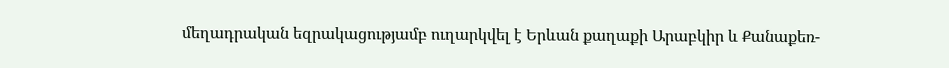մեղադրական եզրակացությամբ ուղարկվել է Երևան քաղաքի Արաբկիր և Քանաքեռ-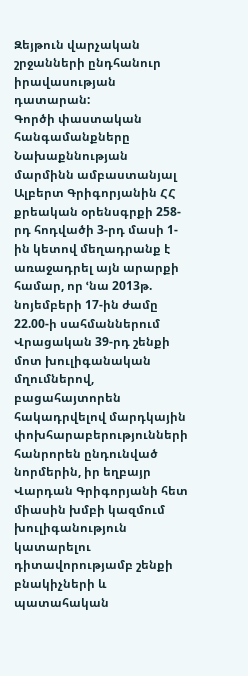Զեյթուն վարչական շրջանների ընդհանուր իրավասության դատարան:
Գործի փաստական հանգամանքները
Նախաքննության մարմինն ամբաստանյալ Ալբերտ Գրիգորյանին ՀՀ քրեական օրենսգրքի 258-րդ հոդվածի 3-րդ մասի 1-ին կետով մեղադրանք է առաջադրել այն արարքի համար, որ ՙնա 2013թ. նոյեմբերի 17-ին ժամը 22.00-ի սահմաններում Վրացական 39-րդ շենքի մոտ խուլիգանական մղումներով, բացահայտորեն հակադրվելով մարդկային փոխհարաբերությունների հանրորեն ընդունված նորմերին, իր եղբայր Վարդան Գրիգորյանի հետ միասին խմբի կազմում խուլիգանություն կատարելու դիտավորությամբ շենքի բնակիչների և պատահական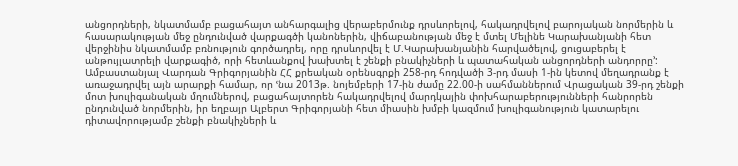անցորդների, նկատմամբ բացահայտ անհարգալից վերաբերմունք դրսևորելով, հակադրվելով բարոյական նորմերին և հասարակության մեջ ընդունված վարքագծի կանոներին, վիճաբանության մեջ է մտել Մելինե Կարախանյանի հետ վերջինիս նկատմամբ բռնություն գործադրել, որը դրսևորվել է Մ.Կարախանյանին հարվածելով, ցուցաբերել է անթույլատրելի վարքագիծ, որի հետևանքով խախտել է շենքի բնակիչների և պատահական անցորդների անդորրը՚:
Ամբաստանյալ Վարդան Գրիգորյանին ՀՀ քրեական օրենսգրքի 258-րդ հոդվածի 3-րդ մասի 1-ին կետով մեղադրանք է առաջադրվել այն արարքի համար, որ ՙնա 2013թ. նոյեմբերի 17-ին ժամը 22.00-ի սահմաններում Վրացական 39-րդ շենքի մոտ խուլիգանական մղումներով, բացահայտորեն հակադրվելով մարդկային փոխհարաբերությունների հանրորեն ընդունված նորմերին, իր եղբայր Ալբերտ Գրիգորյանի հետ միասին խմբի կազմում խուլիգանություն կատարելու դիտավորությամբ շենքի բնակիչների և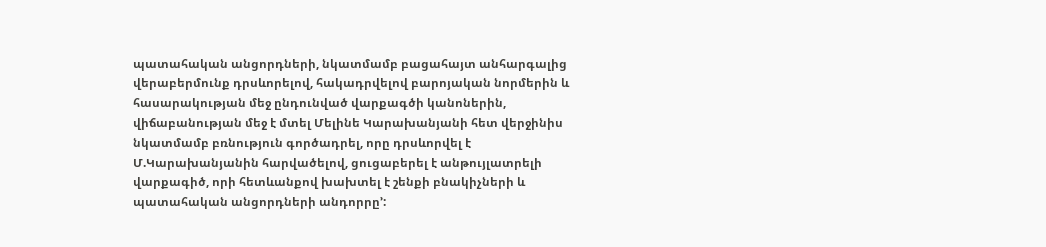պատահական անցորդների, նկատմամբ բացահայտ անհարգալից վերաբերմունք դրսևորելով, հակադրվելով բարոյական նորմերին և հասարակության մեջ ընդունված վարքագծի կանոներին, վիճաբանության մեջ է մտել Մելինե Կարախանյանի հետ վերջինիս նկատմամբ բռնություն գործադրել, որը դրսևորվել է Մ.Կարախանյանին հարվածելով, ցուցաբերել է անթույլատրելի վարքագիծ, որի հետևանքով խախտել է շենքի բնակիչների և պատահական անցորդների անդորրը՚: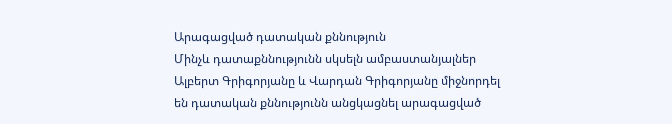Արագացված դատական քննություն
Մինչև դատաքննությունն սկսելն ամբաստանյալներ Ալբերտ Գրիգորյանը և Վարդան Գրիգորյանը միջնորդել են դատական քննությունն անցկացնել արագացված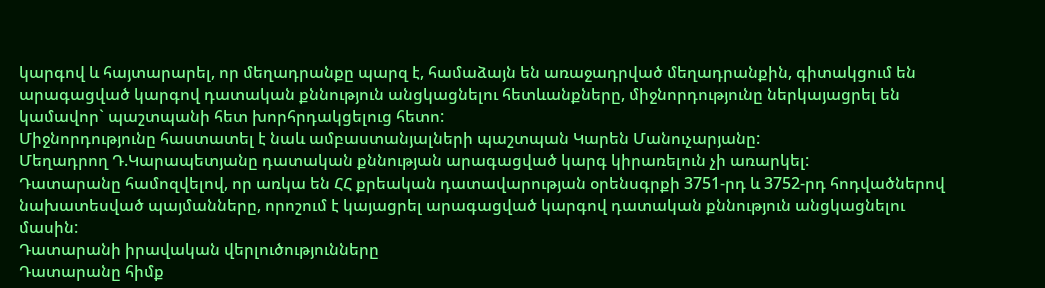կարգով և հայտարարել, որ մեղադրանքը պարզ է, համաձայն են առաջադրված մեղադրանքին, գիտակցում են արագացված կարգով դատական քննություն անցկացնելու հետևանքները, միջնորդությունը ներկայացրել են կամավոր` պաշտպանի հետ խորհրդակցելուց հետո:
Միջնորդությունը հաստատել է նաև ամբաստանյալների պաշտպան Կարեն Մանուչարյանը:
Մեղադրող Դ.Կարապետյանը դատական քննության արագացված կարգ կիրառելուն չի առարկել:
Դատարանը համոզվելով, որ առկա են ՀՀ քրեական դատավարության օրենսգրքի 3751-րդ և 3752-րդ հոդվածներով նախատեսված պայմանները, որոշում է կայացրել արագացված կարգով դատական քննություն անցկացնելու մասին:
Դատարանի իրավական վերլուծությունները
Դատարանը հիմք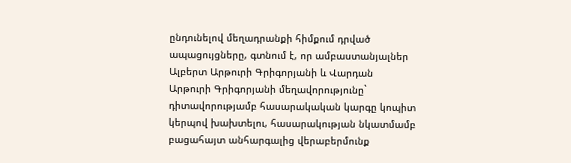ընդունելով մեղադրանքի հիմքում դրված ապացույցները, գտնում է, որ ամբաստանյալներ Ալբերտ Արթուրի Գրիգորյանի և Վարդան Արթուրի Գրիգորյանի մեղավորությունը` դիտավորությամբ հասարակական կարգը կոպիտ կերպով խախտելու, հասարակության նկատմամբ բացահայտ անհարգալից վերաբերմունք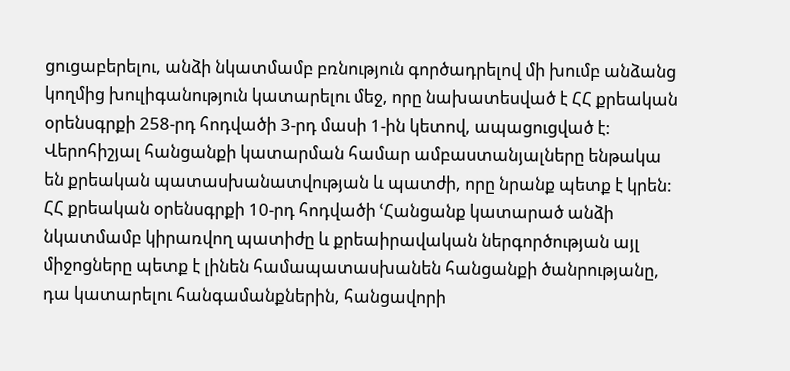ցուցաբերելու, անձի նկատմամբ բռնություն գործադրելով մի խումբ անձանց կողմից խուլիգանություն կատարելու մեջ, որը նախատեսված է ՀՀ քրեական օրենսգրքի 258-րդ հոդվածի 3-րդ մասի 1-ին կետով, ապացուցված է:
Վերոհիշյալ հանցանքի կատարման համար ամբաստանյալները ենթակա են քրեական պատասխանատվության և պատժի, որը նրանք պետք է կրեն:
ՀՀ քրեական օրենսգրքի 10-րդ հոդվածի ՙՀանցանք կատարած անձի նկատմամբ կիրառվող պատիժը և քրեաիրավական ներգործության այլ միջոցները պետք է լինեն համապատասխանեն հանցանքի ծանրությանը, դա կատարելու հանգամանքներին, հանցավորի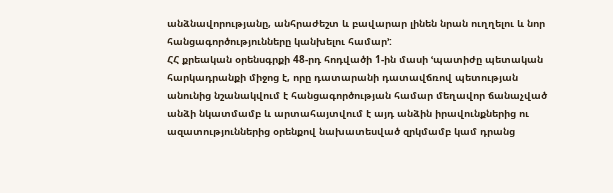անձնավորությանը, անհրաժեշտ և բավարար լինեն նրան ուղղելու և նոր հանցագործությունները կանխելու համար՚:
ՀՀ քրեական օրենսգրքի 48-րդ հոդվածի 1-ին մասի ՙպատիժը պետական հարկադրանքի միջոց է, որը դատարանի դատավճռով պետության անունից նշանակվում է հանցագործության համար մեղավոր ճանաչված անձի նկատմամբ և արտահայտվում է այդ անձին իրավունքներից ու ազատություններից օրենքով նախատեսված զրկմամբ կամ դրանց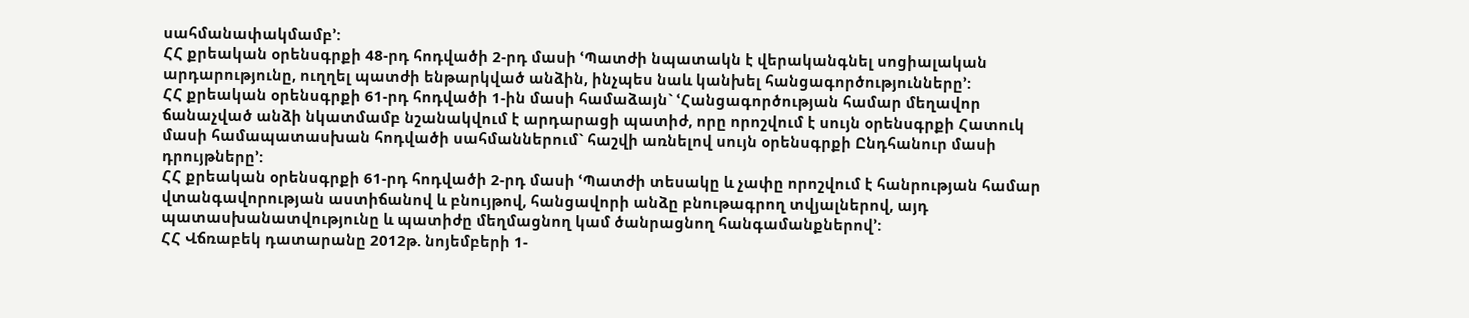սահմանափակմամբ՚:
ՀՀ քրեական օրենսգրքի 48-րդ հոդվածի 2-րդ մասի ՙՊատժի նպատակն է վերականգնել սոցիալական արդարությունը, ուղղել պատժի ենթարկված անձին, ինչպես նաև կանխել հանցագործությունները՚:
ՀՀ քրեական օրենսգրքի 61-րդ հոդվածի 1-ին մասի համաձայն` ՙՀանցագործության համար մեղավոր ճանաչված անձի նկատմամբ նշանակվում է արդարացի պատիժ, որը որոշվում է սույն օրենսգրքի Հատուկ մասի համապատասխան հոդվածի սահմաններում` հաշվի առնելով սույն օրենսգրքի Ընդհանուր մասի դրույթները՚:
ՀՀ քրեական օրենսգրքի 61-րդ հոդվածի 2-րդ մասի ՙՊատժի տեսակը և չափը որոշվում է հանրության համար վտանգավորության աստիճանով և բնույթով, հանցավորի անձը բնութագրող տվյալներով, այդ պատասխանատվությունը և պատիժը մեղմացնող կամ ծանրացնող հանգամանքներով՚:
ՀՀ Վճռաբեկ դատարանը 2012թ. նոյեմբերի 1-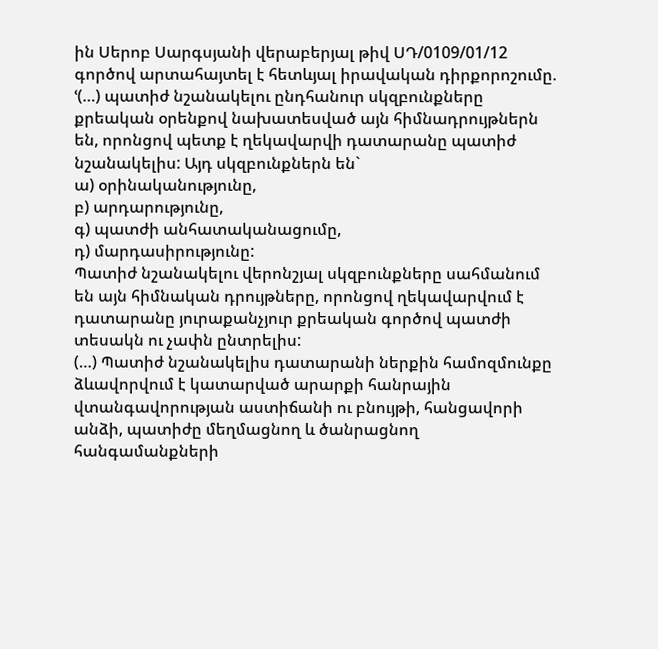ին Սերոբ Սարգսյանի վերաբերյալ թիվ ՍԴ/0109/01/12 գործով արտահայտել է հետևյալ իրավական դիրքորոշումը. ՙ(…) պատիժ նշանակելու ընդհանուր սկզբունքները քրեական օրենքով նախատեսված այն հիմնադրույթներն են, որոնցով պետք է ղեկավարվի դատարանը պատիժ նշանակելիս: Այդ սկզբունքներն են`
ա) օրինականությունը,
բ) արդարությունը,
գ) պատժի անհատականացումը,
դ) մարդասիրությունը:
Պատիժ նշանակելու վերոնշյալ սկզբունքները սահմանում են այն հիմնական դրույթները, որոնցով ղեկավարվում է դատարանը յուրաքանչյուր քրեական գործով պատժի տեսակն ու չափն ընտրելիս:
(…) Պատիժ նշանակելիս դատարանի ներքին համոզմունքը ձևավորվում է կատարված արարքի հանրային վտանգավորության աստիճանի ու բնույթի, հանցավորի անձի, պատիժը մեղմացնող և ծանրացնող հանգամանքների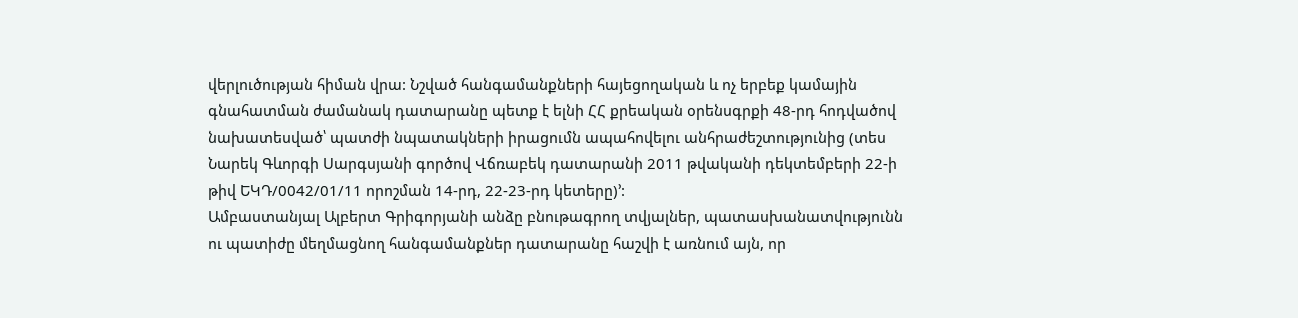վերլուծության հիման վրա: Նշված հանգամանքների հայեցողական և ոչ երբեք կամային գնահատման ժամանակ դատարանը պետք է ելնի ՀՀ քրեական օրենսգրքի 48-րդ հոդվածով նախատեսված՝ պատժի նպատակների իրացումն ապահովելու անհրաժեշտությունից (տես Նարեկ Գևորգի Սարգսյանի գործով Վճռաբեկ դատարանի 2011 թվականի դեկտեմբերի 22-ի թիվ ԵԿԴ/0042/01/11 որոշման 14-րդ, 22-23-րդ կետերը)՚:
Ամբաստանյալ Ալբերտ Գրիգորյանի անձը բնութագրող տվյալներ, պատասխանատվությունն ու պատիժը մեղմացնող հանգամանքներ դատարանը հաշվի է առնում այն, որ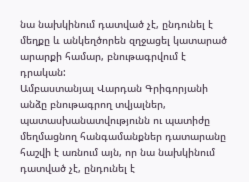նա նախկինում դատված չէ, ընդունել է մեղքը և անկեղծորեն զղջացել կատարած արարքի համար, բնութագրվում է դրական:
Ամբաստանյալ Վարդան Գրիգորյանի անձը բնութագրող տվյալներ, պատասխանատվությունն ու պատիժը մեղմացնող հանգամանքներ դատարանը հաշվի է առնում այն, որ նա նախկինում դատված չէ, ընդունել է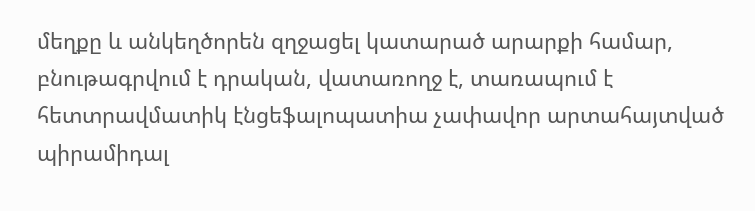մեղքը և անկեղծորեն զղջացել կատարած արարքի համար, բնութագրվում է դրական, վատառողջ է, տառապում է հետտրավմատիկ էնցեֆալոպատիա չափավոր արտահայտված պիրամիդալ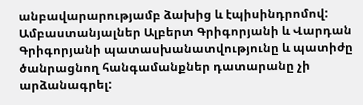անբավարարությամբ ձախից և էպիսինդրոմով:
Ամբաստանյալներ Ալբերտ Գրիգորյանի և Վարդան Գրիգորյանի պատասխանատվությունը և պատիժը ծանրացնող հանգամանքներ դատարանը չի արձանագրել: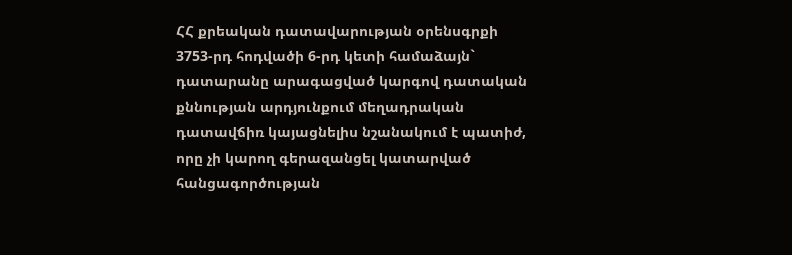ՀՀ քրեական դատավարության օրենսգրքի 3753-րդ հոդվածի 6-րդ կետի համաձայն` դատարանը արագացված կարգով դատական քննության արդյունքում մեղադրական դատավճիռ կայացնելիս նշանակում է պատիժ, որը չի կարող գերազանցել կատարված հանցագործության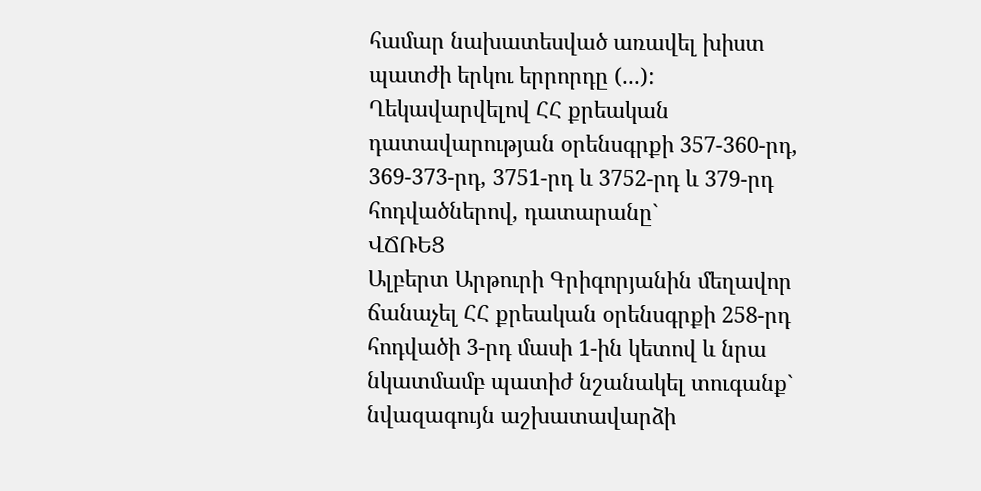համար նախատեսված առավել խիստ պատժի երկու երրորդը (...):
Ղեկավարվելով ՀՀ քրեական դատավարության օրենսգրքի 357-360-րդ, 369-373-րդ, 3751-րդ և 3752-րդ և 379-րդ հոդվածներով, դատարանը`
ՎՃՌԵՑ
Ալբերտ Արթուրի Գրիգորյանին մեղավոր ճանաչել ՀՀ քրեական օրենսգրքի 258-րդ հոդվածի 3-րդ մասի 1-ին կետով և նրա նկատմամբ պատիժ նշանակել տուգանք` նվազագույն աշխատավարձի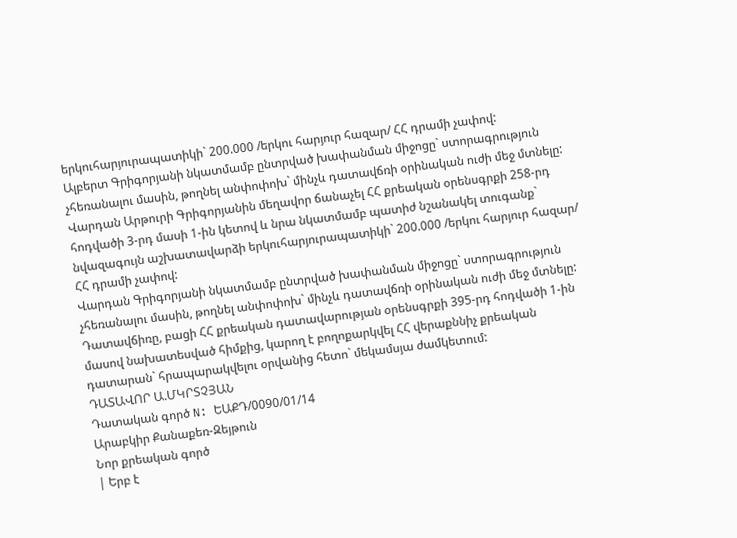երկուհարյուրապատիկի` 200.000 /երկու հարյուր հազար/ ՀՀ դրամի չափով:
Ալբերտ Գրիգորյանի նկատմամբ ընտրված խափանման միջոցը` ստորագրություն չհեռանալու մասին, թողնել անփոփոխ` մինչև դատավճռի օրինական ուժի մեջ մտնելը:
Վարդան Արթուրի Գրիգորյանին մեղավոր ճանաչել ՀՀ քրեական օրենսգրքի 258-րդ հոդվածի 3-րդ մասի 1-ին կետով և նրա նկատմամբ պատիժ նշանակել տուգանք` նվազագույն աշխատավարձի երկուհարյուրապատիկի` 200.000 /երկու հարյուր հազար/ ՀՀ դրամի չափով:
Վարդան Գրիգորյանի նկատմամբ ընտրված խափանման միջոցը` ստորագրություն չհեռանալու մասին, թողնել անփոփոխ` մինչև դատավճռի օրինական ուժի մեջ մտնելը:
Դատավճիռը, բացի ՀՀ քրեական դատավարության օրենսգրքի 395-րդ հոդվածի 1-ին մասով նախատեսված հիմքից, կարող է բողոքարկվել ՀՀ վերաքննիչ քրեական դատարան` հրապարակվելու օրվանից հետո` մեկամսյա ժամկետում:
ԴԱՏԱՎՈՐ Ա.ՄԿՐՏՉՅԱՆ
Դատական գործ N: ԵԱՔԴ/0090/01/14
Արաբկիր Քանաքեռ-Զեյթուն
Նոր քրեական գործ
| Երբ է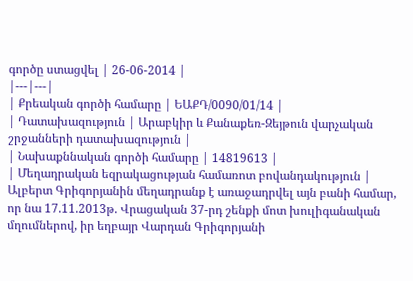գործը ստացվել | 26-06-2014 |
|---|---|
| Քրեական գործի համարը | ԵԱՔԴ/0090/01/14 |
| Դատախազություն | Արաբկիր և Քանաքեռ-Զեյթուն վարչական շրջանների դատախազություն |
| Նախաքննական գործի համարը | 14819613 |
| Մեղադրական եզրակացության համառոտ բովանդակություն | Ալբերտ Գրիգորյանին մեղադրանք է առաջադրվել այն բանի համար, որ նա 17.11.2013թ. Վրացական 37-րդ շենքի մոտ խուլիգանական մղումներով, իր եղբայր Վարդան Գրիգորյանի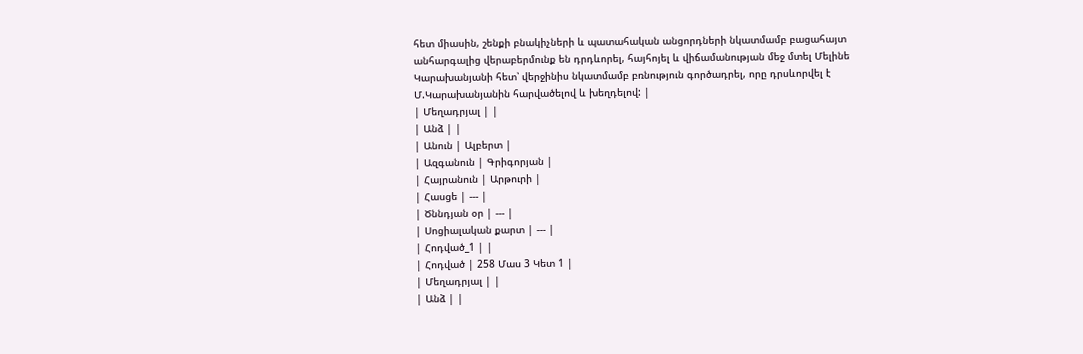հետ միասին, շենքի բնակիչների և պատահական անցորդների նկատմամբ բացահայտ անհարգալից վերաբերմունք են դրդևորել, հայհոյել և վիճամանության մեջ մտել Մելինե Կարախանյանի հետ՝ վերջինիս նկատմամբ բռնություն գործադրել, որը դրսևորվել է Մ.Կարախանյանին հարվածելով և խեղդելով: |
| Մեղադրյալ | |
| Անձ | |
| Անուն | Ալբերտ |
| Ազգանուն | Գրիգորյան |
| Հայրանուն | Արթուրի |
| Հասցե | --- |
| Ծննդյան օր | --- |
| Սոցիալական քարտ | --- |
| Հոդված_1 | |
| Հոդված | 258 Մաս 3 Կետ 1 |
| Մեղադրյալ | |
| Անձ | |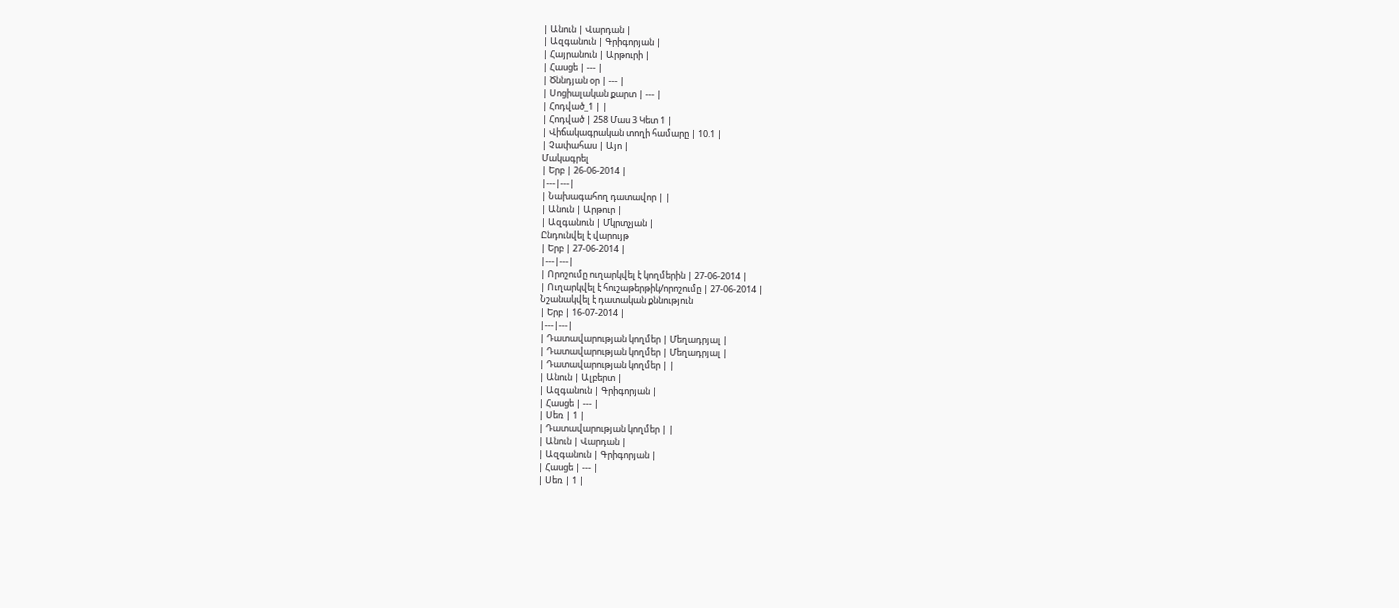| Անուն | Վարդան |
| Ազգանուն | Գրիգորյան |
| Հայրանուն | Արթուրի |
| Հասցե | --- |
| Ծննդյան օր | --- |
| Սոցիալական քարտ | --- |
| Հոդված_1 | |
| Հոդված | 258 Մաս 3 Կետ 1 |
| Վիճակագրական տողի համարը | 10.1 |
| Չափահաս | Այո |
Մակագրել
| Երբ | 26-06-2014 |
|---|---|
| Նախագահող դատավոր | |
| Անուն | Արթուր |
| Ազգանուն | Մկրտչյան |
Ընդունվել է վարույթ
| Երբ | 27-06-2014 |
|---|---|
| Որոշումը ուղարկվել է կողմերին | 27-06-2014 |
| Ուղարկվել է հուշաթերթիկ/որոշումը | 27-06-2014 |
Նշանակվել է դատական քննություն
| Երբ | 16-07-2014 |
|---|---|
| Դատավարության կողմեր | Մեղադրյալ |
| Դատավարության կողմեր | Մեղադրյալ |
| Դատավարության կողմեր | |
| Անուն | Ալբերտ |
| Ազգանուն | Գրիգորյան |
| Հասցե | --- |
| Սեռ | 1 |
| Դատավարության կողմեր | |
| Անուն | Վարդան |
| Ազգանուն | Գրիգորյան |
| Հասցե | --- |
| Սեռ | 1 |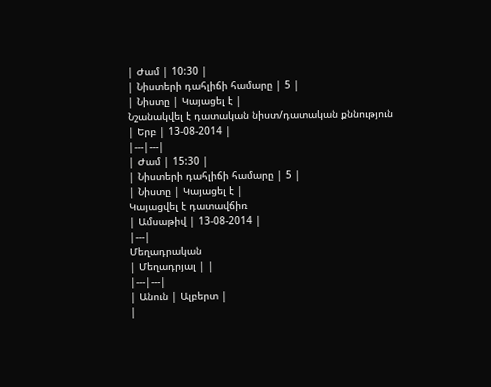| Ժամ | 10:30 |
| Նիստերի դահլիճի համարը | 5 |
| Նիստը | Կայացել է |
Նշանակվել է դատական նիստ/դատական քննություն
| Երբ | 13-08-2014 |
|---|---|
| Ժամ | 15:30 |
| Նիստերի դահլիճի համարը | 5 |
| Նիստը | Կայացել է |
Կայացվել է դատավճիռ
| Ամսաթիվ | 13-08-2014 |
|---|
Մեղադրական
| Մեղադրյալ | |
|---|---|
| Անուն | Ալբերտ |
|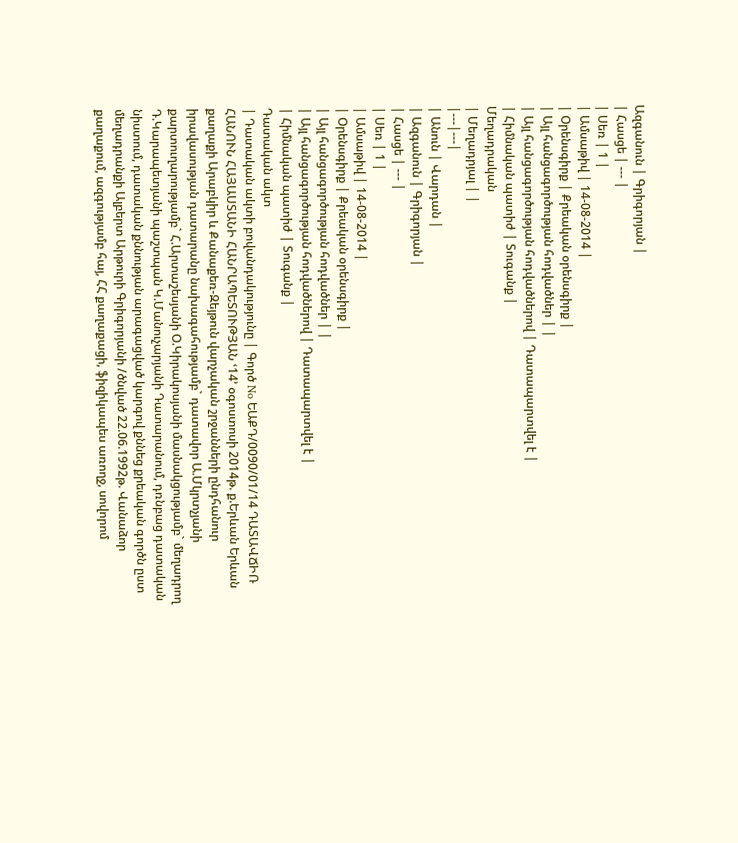Ազգանուն | Գրիգորյան |
| Հասցե | --- |
| Սեռ | 1 |
| Ամսաթիվ | 14-08-2014 |
| Օրենսգիրք | Քրեական օրենսգիրք |
| Այլ հանցագործության հոդվածներ | |
| Այլ հանցագործության հոդվածներով | Դատապարտվել է |
| Հիմնական պատիժ | Տուգանք |
Մեղադրական
| Մեղադրյալ | |
|---|---|
| Անուն | Վարդան |
| Ազգանուն | Գրիգորյան |
| Հասցե | --- |
| Սեռ | 1 |
| Ամսաթիվ | 14-08-2014 |
| Օրենսգիրք | Քրեական օրենսգիրք |
| Այլ հանցագործության հոդվածներ | |
| Այլ հանցագործության հոդվածներով | Դատապարտվել է |
| Հիմնական պատիժ | Տուգանք |
Դատական ակտ
| Դատական ակտի բովանդակությունը | Գործ No ԵԱՔԴ/0090/01/14 ԴԱՏԱՎՃԻՌ ՀԱՆՈՒՆ ՀԱՅԱՍՏԱՆԻ ՀԱՆՐԱՊԵՏՈՒԹՅԱՆ ՙ14՚ օգոստոսի 2014թ. ք.Երևան Երևան քաղաքի Արաբկիր և Քանաքեռ-Զեյթուն վարչական շրջանների ընդհանուր իրավասության դատարանը նախագահությամբ` դատավոր Ա.Մկրտչյանի քարտուղարությամբ` Հ.Արտաշեսյանի Օ.Կիրակոսյանի մասնակցությամբ` մեղադրող Դ.Կարապետյանի պաշտպան Կ.Մանուչարյանի Դատարանում, դռնբաց դատական նիստում, դատական քննության արագացված կարգով քննեց քրեական գործն ըստ մեղադրանքի Ալբերտ Արթուրի Գրիգորյանի /ծնված 22.06.1992թ. Վանաձոր քաղաքում, ազգությամբ հայ, ՀՀ քաղաքացի, ֆիզիկապես առողջ, սովորոմ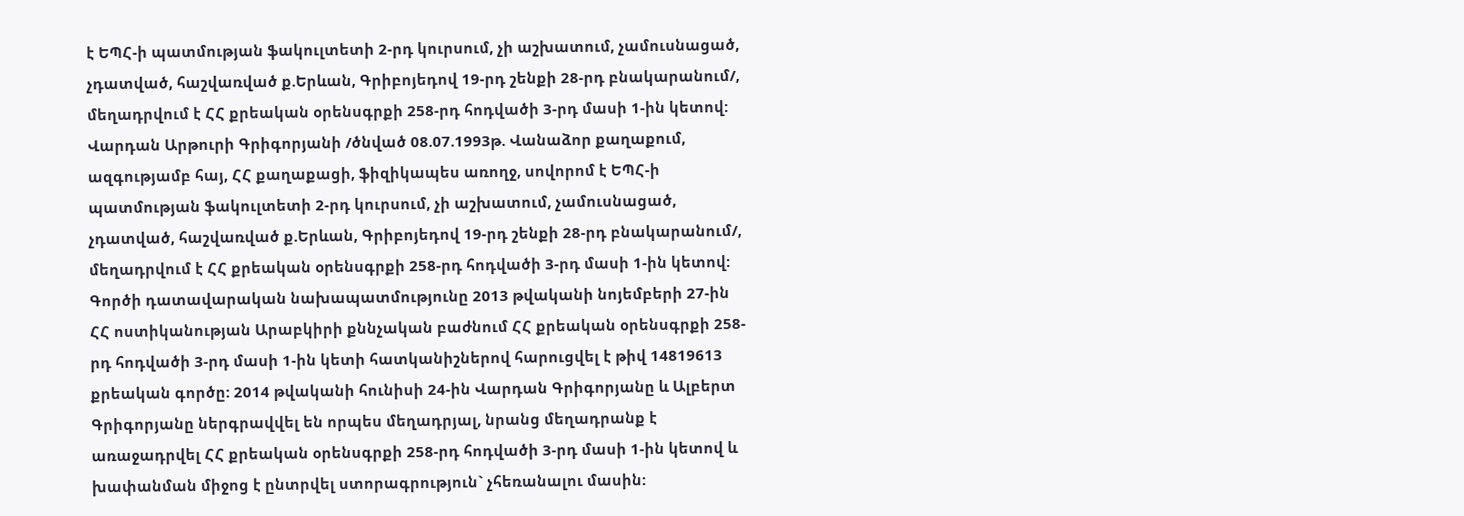է ԵՊՀ-ի պատմության ֆակուլտետի 2-րդ կուրսում, չի աշխատում, չամուսնացած, չդատված, հաշվառված ք.Երևան, Գրիբոյեդով 19-րդ շենքի 28-րդ բնակարանում/, մեղադրվում է ՀՀ քրեական օրենսգրքի 258-րդ հոդվածի 3-րդ մասի 1-ին կետով: Վարդան Արթուրի Գրիգորյանի /ծնված 08.07.1993թ. Վանաձոր քաղաքում, ազգությամբ հայ, ՀՀ քաղաքացի, ֆիզիկապես առողջ, սովորոմ է ԵՊՀ-ի պատմության ֆակուլտետի 2-րդ կուրսում, չի աշխատում, չամուսնացած, չդատված, հաշվառված ք.Երևան, Գրիբոյեդով 19-րդ շենքի 28-րդ բնակարանում/, մեղադրվում է ՀՀ քրեական օրենսգրքի 258-րդ հոդվածի 3-րդ մասի 1-ին կետով: Գործի դատավարական նախապատմությունը 2013 թվականի նոյեմբերի 27-ին ՀՀ ոստիկանության Արաբկիրի քննչական բաժնում ՀՀ քրեական օրենսգրքի 258-րդ հոդվածի 3-րդ մասի 1-ին կետի հատկանիշներով հարուցվել է թիվ 14819613 քրեական գործը: 2014 թվականի հունիսի 24-ին Վարդան Գրիգորյանը և Ալբերտ Գրիգորյանը ներգրավվել են որպես մեղադրյալ, նրանց մեղադրանք է առաջադրվել ՀՀ քրեական օրենսգրքի 258-րդ հոդվածի 3-րդ մասի 1-ին կետով և խափանման միջոց է ընտրվել ստորագրություն` չհեռանալու մասին: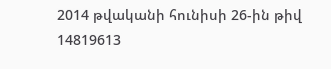2014 թվականի հունիսի 26-ին թիվ 14819613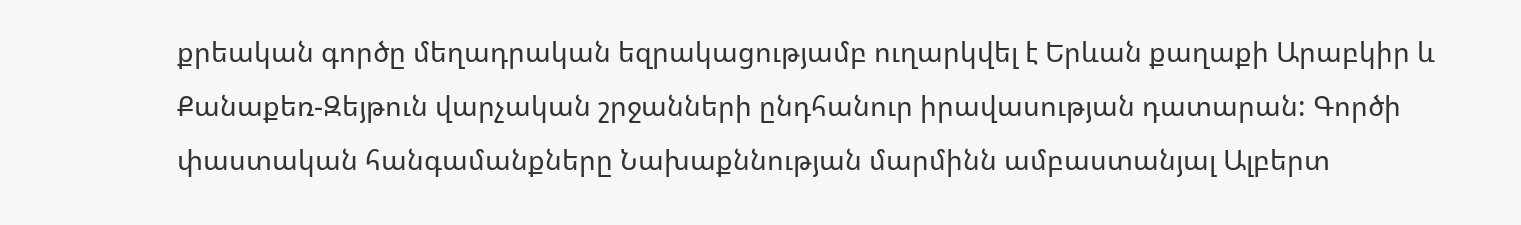քրեական գործը մեղադրական եզրակացությամբ ուղարկվել է Երևան քաղաքի Արաբկիր և Քանաքեռ-Զեյթուն վարչական շրջանների ընդհանուր իրավասության դատարան: Գործի փաստական հանգամանքները Նախաքննության մարմինն ամբաստանյալ Ալբերտ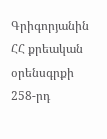Գրիգորյանին ՀՀ քրեական օրենսգրքի 258-րդ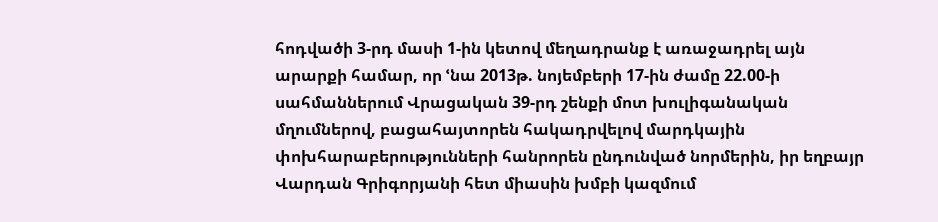հոդվածի 3-րդ մասի 1-ին կետով մեղադրանք է առաջադրել այն արարքի համար, որ ՙնա 2013թ. նոյեմբերի 17-ին ժամը 22.00-ի սահմաններում Վրացական 39-րդ շենքի մոտ խուլիգանական մղումներով, բացահայտորեն հակադրվելով մարդկային փոխհարաբերությունների հանրորեն ընդունված նորմերին, իր եղբայր Վարդան Գրիգորյանի հետ միասին խմբի կազմում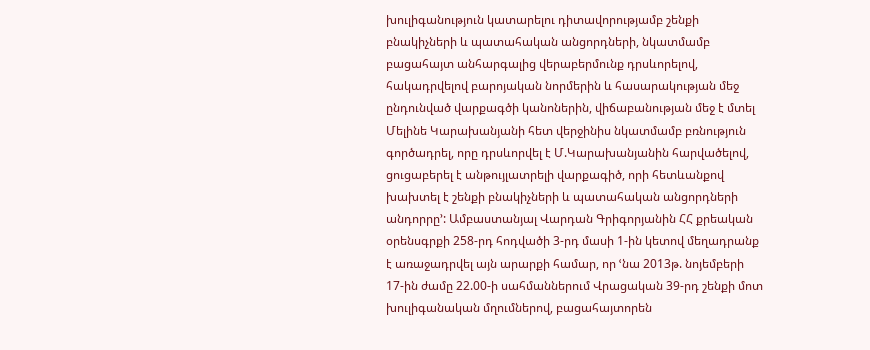խուլիգանություն կատարելու դիտավորությամբ շենքի բնակիչների և պատահական անցորդների, նկատմամբ բացահայտ անհարգալից վերաբերմունք դրսևորելով, հակադրվելով բարոյական նորմերին և հասարակության մեջ ընդունված վարքագծի կանոներին, վիճաբանության մեջ է մտել Մելինե Կարախանյանի հետ վերջինիս նկատմամբ բռնություն գործադրել, որը դրսևորվել է Մ.Կարախանյանին հարվածելով, ցուցաբերել է անթույլատրելի վարքագիծ, որի հետևանքով խախտել է շենքի բնակիչների և պատահական անցորդների անդորրը՚: Ամբաստանյալ Վարդան Գրիգորյանին ՀՀ քրեական օրենսգրքի 258-րդ հոդվածի 3-րդ մասի 1-ին կետով մեղադրանք է առաջադրվել այն արարքի համար, որ ՙնա 2013թ. նոյեմբերի 17-ին ժամը 22.00-ի սահմաններում Վրացական 39-րդ շենքի մոտ խուլիգանական մղումներով, բացահայտորեն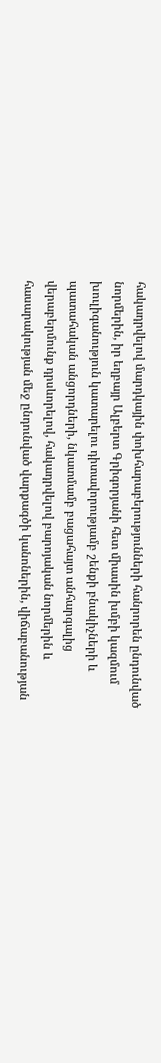հակադրվելով մարդկային փոխհարաբերությունների հանրորեն ընդունված նորմերին, իր եղբայր Ալբերտ Գրիգորյանի հետ միասին խմբի կազմում խուլիգանություն կատարելու դիտավորությամբ շենքի բնակիչների և պատահական անցորդների, նկատմամբ բացահայտ անհարգալից վերաբերմունք դրսևորելով, հակադրվելով բարոյական նորմերին և հասարակության մեջ ընդունված վարքագծի կանոներին, վիճաբանության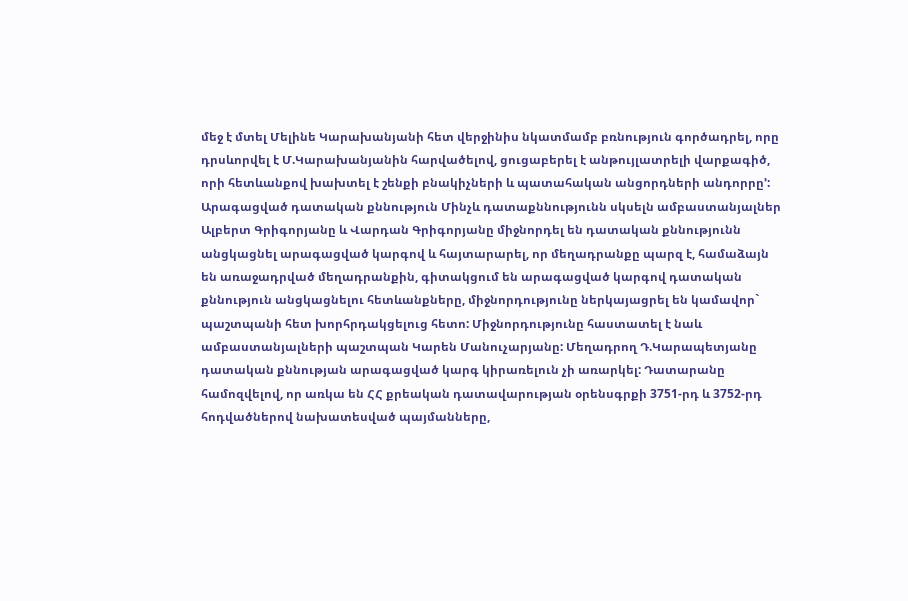մեջ է մտել Մելինե Կարախանյանի հետ վերջինիս նկատմամբ բռնություն գործադրել, որը դրսևորվել է Մ.Կարախանյանին հարվածելով, ցուցաբերել է անթույլատրելի վարքագիծ, որի հետևանքով խախտել է շենքի բնակիչների և պատահական անցորդների անդորրը՚: Արագացված դատական քննություն Մինչև դատաքննությունն սկսելն ամբաստանյալներ Ալբերտ Գրիգորյանը և Վարդան Գրիգորյանը միջնորդել են դատական քննությունն անցկացնել արագացված կարգով և հայտարարել, որ մեղադրանքը պարզ է, համաձայն են առաջադրված մեղադրանքին, գիտակցում են արագացված կարգով դատական քննություն անցկացնելու հետևանքները, միջնորդությունը ներկայացրել են կամավոր` պաշտպանի հետ խորհրդակցելուց հետո: Միջնորդությունը հաստատել է նաև ամբաստանյալների պաշտպան Կարեն Մանուչարյանը: Մեղադրող Դ.Կարապետյանը դատական քննության արագացված կարգ կիրառելուն չի առարկել: Դատարանը համոզվելով, որ առկա են ՀՀ քրեական դատավարության օրենսգրքի 3751-րդ և 3752-րդ հոդվածներով նախատեսված պայմանները,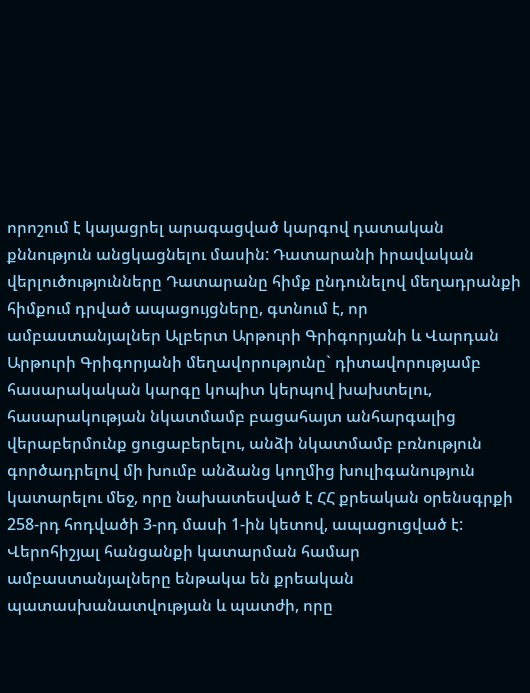որոշում է կայացրել արագացված կարգով դատական քննություն անցկացնելու մասին: Դատարանի իրավական վերլուծությունները Դատարանը հիմք ընդունելով մեղադրանքի հիմքում դրված ապացույցները, գտնում է, որ ամբաստանյալներ Ալբերտ Արթուրի Գրիգորյանի և Վարդան Արթուրի Գրիգորյանի մեղավորությունը` դիտավորությամբ հասարակական կարգը կոպիտ կերպով խախտելու, հասարակության նկատմամբ բացահայտ անհարգալից վերաբերմունք ցուցաբերելու, անձի նկատմամբ բռնություն գործադրելով մի խումբ անձանց կողմից խուլիգանություն կատարելու մեջ, որը նախատեսված է ՀՀ քրեական օրենսգրքի 258-րդ հոդվածի 3-րդ մասի 1-ին կետով, ապացուցված է: Վերոհիշյալ հանցանքի կատարման համար ամբաստանյալները ենթակա են քրեական պատասխանատվության և պատժի, որը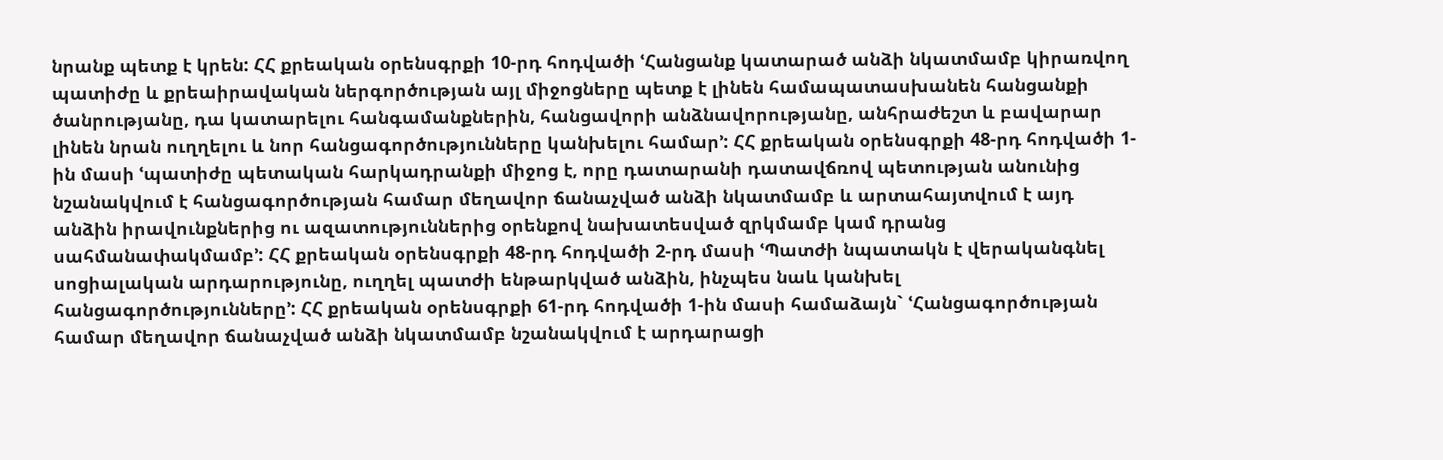նրանք պետք է կրեն: ՀՀ քրեական օրենսգրքի 10-րդ հոդվածի ՙՀանցանք կատարած անձի նկատմամբ կիրառվող պատիժը և քրեաիրավական ներգործության այլ միջոցները պետք է լինեն համապատասխանեն հանցանքի ծանրությանը, դա կատարելու հանգամանքներին, հանցավորի անձնավորությանը, անհրաժեշտ և բավարար լինեն նրան ուղղելու և նոր հանցագործությունները կանխելու համար՚: ՀՀ քրեական օրենսգրքի 48-րդ հոդվածի 1-ին մասի ՙպատիժը պետական հարկադրանքի միջոց է, որը դատարանի դատավճռով պետության անունից նշանակվում է հանցագործության համար մեղավոր ճանաչված անձի նկատմամբ և արտահայտվում է այդ անձին իրավունքներից ու ազատություններից օրենքով նախատեսված զրկմամբ կամ դրանց սահմանափակմամբ՚: ՀՀ քրեական օրենսգրքի 48-րդ հոդվածի 2-րդ մասի ՙՊատժի նպատակն է վերականգնել սոցիալական արդարությունը, ուղղել պատժի ենթարկված անձին, ինչպես նաև կանխել հանցագործությունները՚: ՀՀ քրեական օրենսգրքի 61-րդ հոդվածի 1-ին մասի համաձայն` ՙՀանցագործության համար մեղավոր ճանաչված անձի նկատմամբ նշանակվում է արդարացի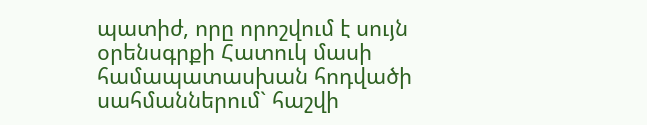պատիժ, որը որոշվում է սույն օրենսգրքի Հատուկ մասի համապատասխան հոդվածի սահմաններում` հաշվի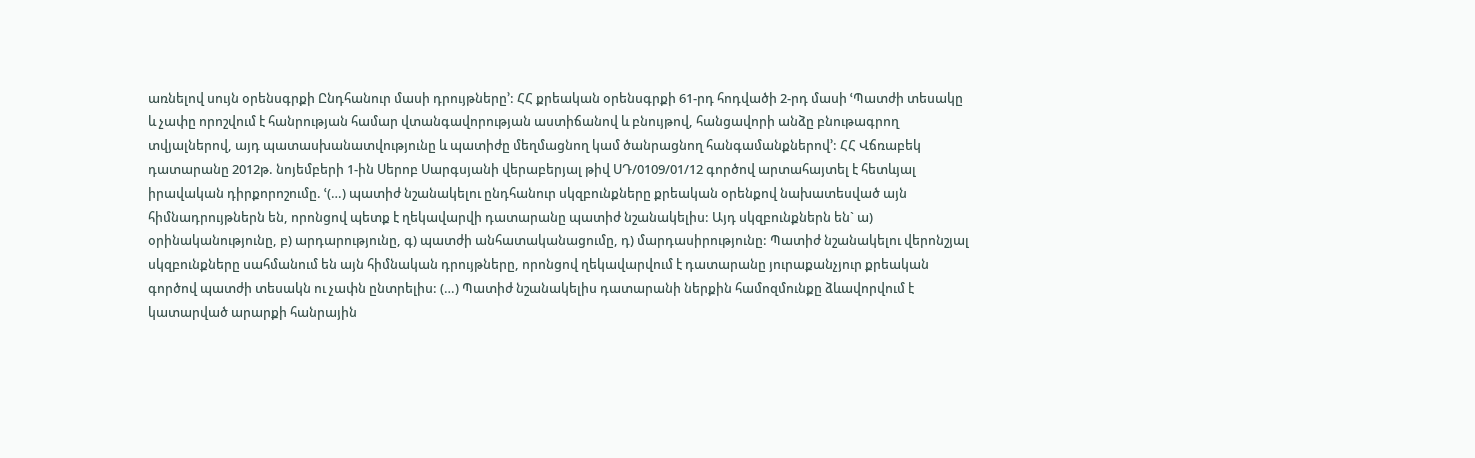առնելով սույն օրենսգրքի Ընդհանուր մասի դրույթները՚: ՀՀ քրեական օրենսգրքի 61-րդ հոդվածի 2-րդ մասի ՙՊատժի տեսակը և չափը որոշվում է հանրության համար վտանգավորության աստիճանով և բնույթով, հանցավորի անձը բնութագրող տվյալներով, այդ պատասխանատվությունը և պատիժը մեղմացնող կամ ծանրացնող հանգամանքներով՚: ՀՀ Վճռաբեկ դատարանը 2012թ. նոյեմբերի 1-ին Սերոբ Սարգսյանի վերաբերյալ թիվ ՍԴ/0109/01/12 գործով արտահայտել է հետևյալ իրավական դիրքորոշումը. ՙ(…) պատիժ նշանակելու ընդհանուր սկզբունքները քրեական օրենքով նախատեսված այն հիմնադրույթներն են, որոնցով պետք է ղեկավարվի դատարանը պատիժ նշանակելիս: Այդ սկզբունքներն են` ա) օրինականությունը, բ) արդարությունը, գ) պատժի անհատականացումը, դ) մարդասիրությունը: Պատիժ նշանակելու վերոնշյալ սկզբունքները սահմանում են այն հիմնական դրույթները, որոնցով ղեկավարվում է դատարանը յուրաքանչյուր քրեական գործով պատժի տեսակն ու չափն ընտրելիս: (…) Պատիժ նշանակելիս դատարանի ներքին համոզմունքը ձևավորվում է կատարված արարքի հանրային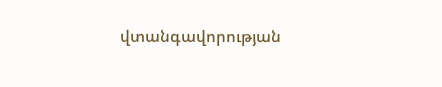վտանգավորության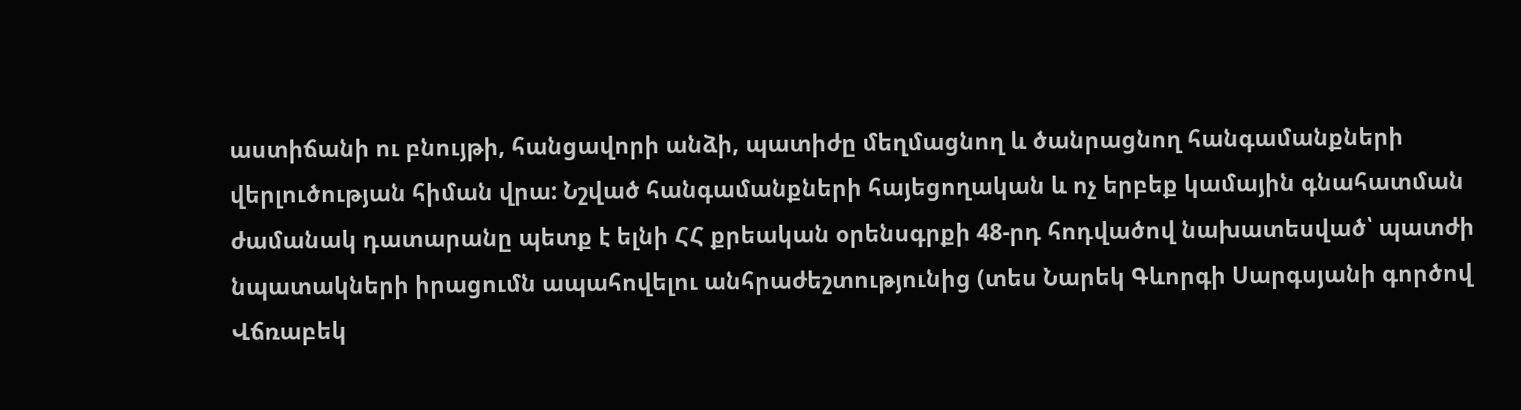աստիճանի ու բնույթի, հանցավորի անձի, պատիժը մեղմացնող և ծանրացնող հանգամանքների վերլուծության հիման վրա: Նշված հանգամանքների հայեցողական և ոչ երբեք կամային գնահատման ժամանակ դատարանը պետք է ելնի ՀՀ քրեական օրենսգրքի 48-րդ հոդվածով նախատեսված՝ պատժի նպատակների իրացումն ապահովելու անհրաժեշտությունից (տես Նարեկ Գևորգի Սարգսյանի գործով Վճռաբեկ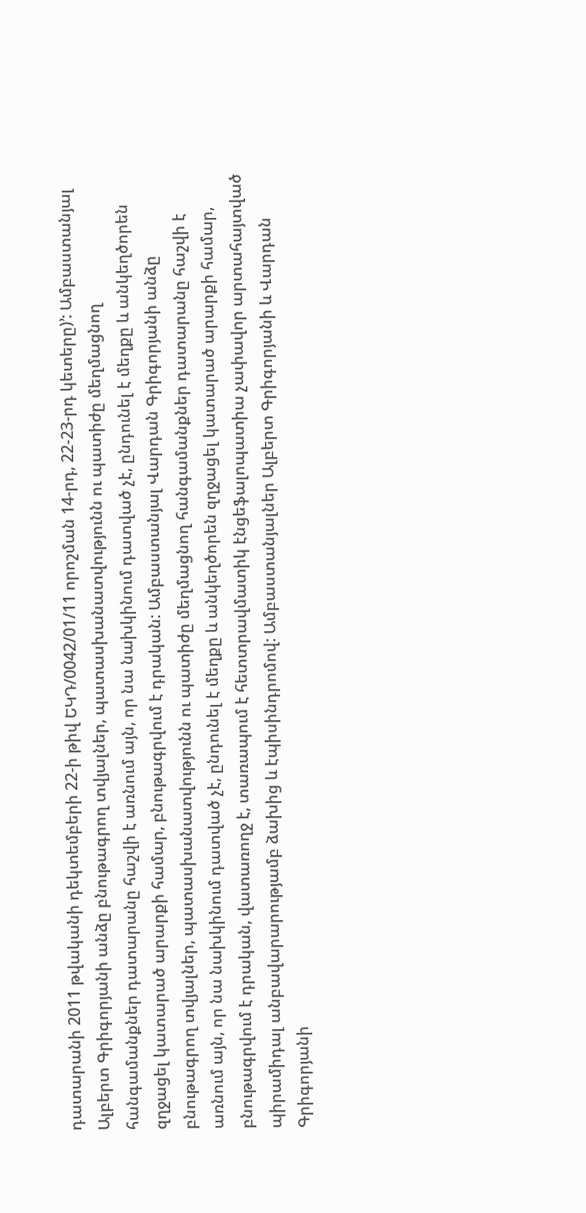դատարանի 2011 թվականի դեկտեմբերի 22-ի թիվ ԵԿԴ/0042/01/11 որոշման 14-րդ, 22-23-րդ կետերը)՚: Ամբաստանյալ Ալբերտ Գրիգորյանի անձը բնութագրող տվյալներ, պատասխանատվությունն ու պատիժը մեղմացնող հանգամանքներ դատարանը հաշվի է առնում այն, որ նա նախկինում դատված չէ, ընդունել է մեղքը և անկեղծորեն զղջացել կատարած արարքի համար, բնութագրվում է դրական: Ամբաստանյալ Վարդան Գրիգորյանի անձը բնութագրող տվյալներ, պատասխանատվությունն ու պատիժը մեղմացնող հանգամանքներ դատարանը հաշվի է առնում այն, որ նա նախկինում դատված չէ, ընդունել է մեղքը և անկեղծորեն զղջացել կատարած արարքի համար, բնութագրվում է դրական, վատառողջ է, տառապում է հետտրավմատիկ էնցեֆալոպատիա չափավոր արտահայտված պիրամիդալ անբավարարությամբ ձախից և էպիսինդրոմով: Ամբաստանյալներ Ալբերտ Գրիգորյանի և Վարդան Գրիգորյանի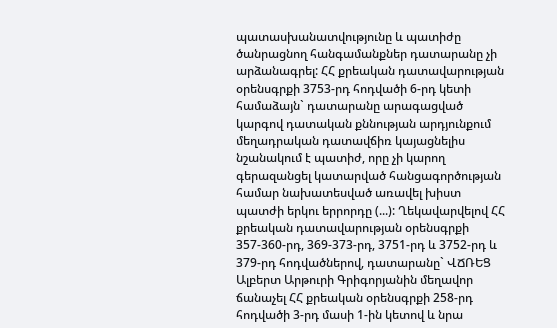պատասխանատվությունը և պատիժը ծանրացնող հանգամանքներ դատարանը չի արձանագրել: ՀՀ քրեական դատավարության օրենսգրքի 3753-րդ հոդվածի 6-րդ կետի համաձայն` դատարանը արագացված կարգով դատական քննության արդյունքում մեղադրական դատավճիռ կայացնելիս նշանակում է պատիժ, որը չի կարող գերազանցել կատարված հանցագործության համար նախատեսված առավել խիստ պատժի երկու երրորդը (...): Ղեկավարվելով ՀՀ քրեական դատավարության օրենսգրքի 357-360-րդ, 369-373-րդ, 3751-րդ և 3752-րդ և 379-րդ հոդվածներով, դատարանը` ՎՃՌԵՑ Ալբերտ Արթուրի Գրիգորյանին մեղավոր ճանաչել ՀՀ քրեական օրենսգրքի 258-րդ հոդվածի 3-րդ մասի 1-ին կետով և նրա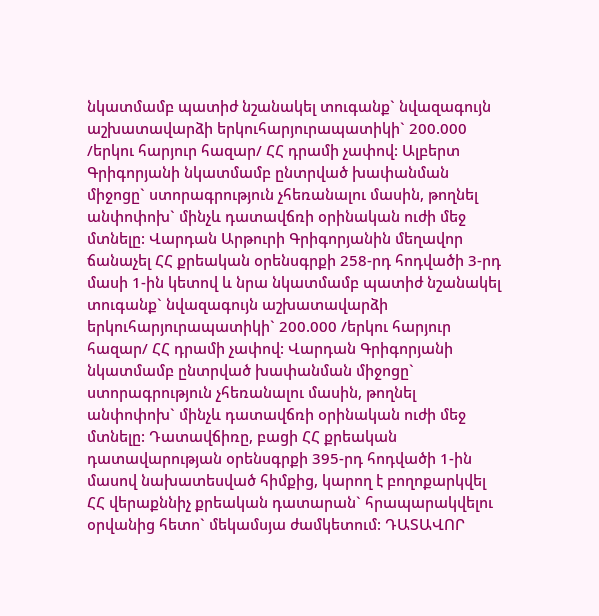նկատմամբ պատիժ նշանակել տուգանք` նվազագույն աշխատավարձի երկուհարյուրապատիկի` 200.000 /երկու հարյուր հազար/ ՀՀ դրամի չափով: Ալբերտ Գրիգորյանի նկատմամբ ընտրված խափանման միջոցը` ստորագրություն չհեռանալու մասին, թողնել անփոփոխ` մինչև դատավճռի օրինական ուժի մեջ մտնելը: Վարդան Արթուրի Գրիգորյանին մեղավոր ճանաչել ՀՀ քրեական օրենսգրքի 258-րդ հոդվածի 3-րդ մասի 1-ին կետով և նրա նկատմամբ պատիժ նշանակել տուգանք` նվազագույն աշխատավարձի երկուհարյուրապատիկի` 200.000 /երկու հարյուր հազար/ ՀՀ դրամի չափով: Վարդան Գրիգորյանի նկատմամբ ընտրված խափանման միջոցը` ստորագրություն չհեռանալու մասին, թողնել անփոփոխ` մինչև դատավճռի օրինական ուժի մեջ մտնելը: Դատավճիռը, բացի ՀՀ քրեական դատավարության օրենսգրքի 395-րդ հոդվածի 1-ին մասով նախատեսված հիմքից, կարող է բողոքարկվել ՀՀ վերաքննիչ քրեական դատարան` հրապարակվելու օրվանից հետո` մեկամսյա ժամկետում: ԴԱՏԱՎՈՐ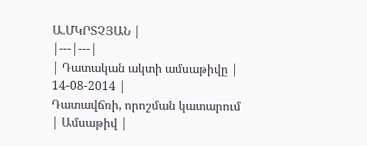Ա.ՄԿՐՏՉՅԱՆ |
|---|---|
| Դատական ակտի ամսաթիվը | 14-08-2014 |
Դատավճռի, որոշման կատարում
| Ամսաթիվ |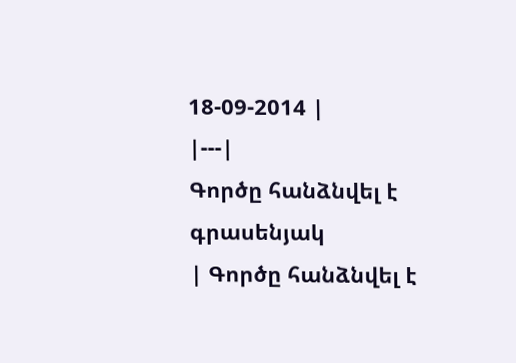18-09-2014 |
|---|
Գործը հանձնվել է գրասենյակ
| Գործը հանձնվել է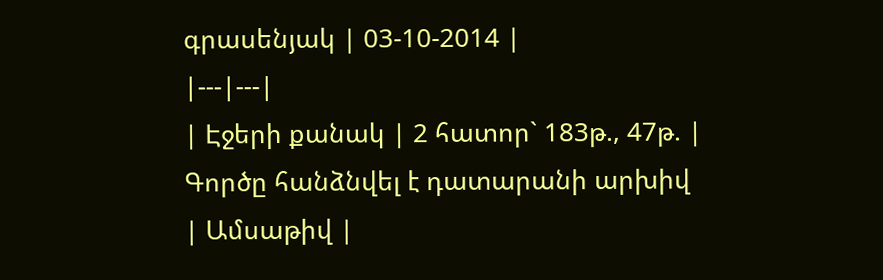գրասենյակ | 03-10-2014 |
|---|---|
| Էջերի քանակ | 2 հատոր` 183թ., 47թ. |
Գործը հանձնվել է դատարանի արխիվ
| Ամսաթիվ |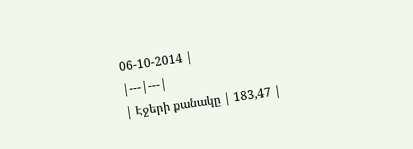06-10-2014 |
|---|---|
| Էջերի քանակը | 183,47 |